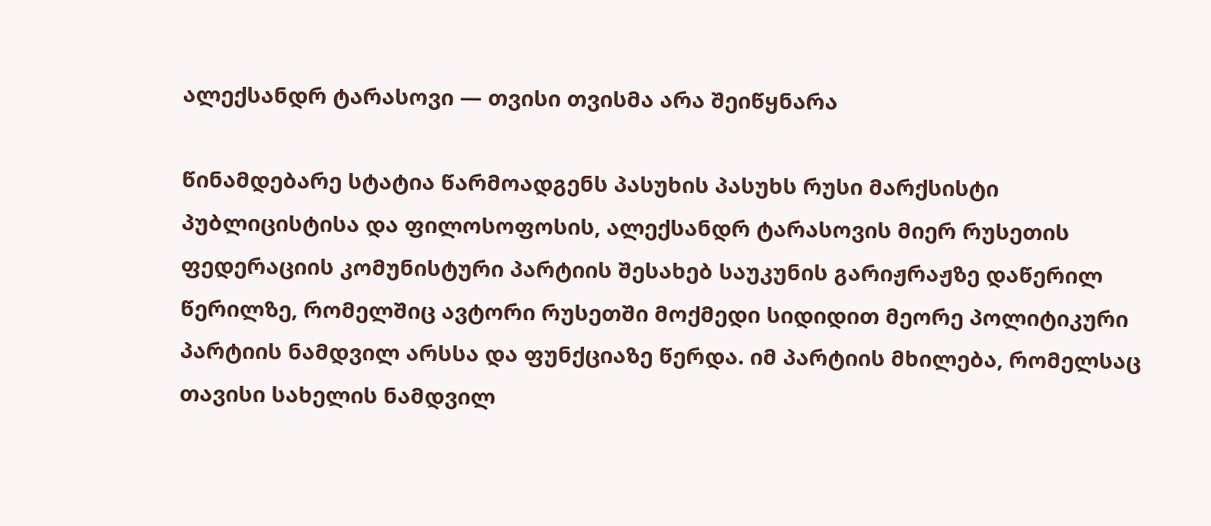ალექსანდრ ტარასოვი — თვისი თვისმა არა შეიწყნარა

წინამდებარე სტატია წარმოადგენს პასუხის პასუხს რუსი მარქსისტი პუბლიცისტისა და ფილოსოფოსის, ალექსანდრ ტარასოვის მიერ რუსეთის ფედერაციის კომუნისტური პარტიის შესახებ საუკუნის გარიჟრაჟზე დაწერილ წერილზე, რომელშიც ავტორი რუსეთში მოქმედი სიდიდით მეორე პოლიტიკური პარტიის ნამდვილ არსსა და ფუნქციაზე წერდა. იმ პარტიის მხილება, რომელსაც თავისი სახელის ნამდვილ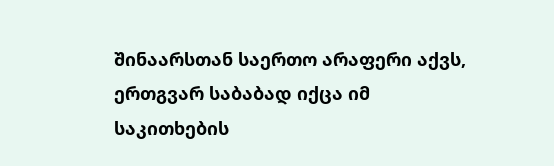შინაარსთან საერთო არაფერი აქვს, ერთგვარ საბაბად იქცა იმ საკითხების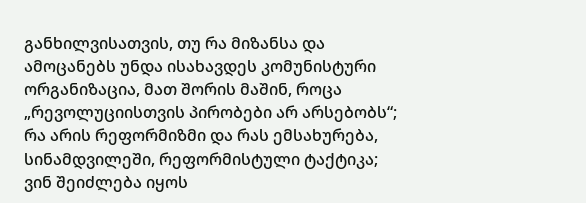განხილვისათვის, თუ რა მიზანსა და ამოცანებს უნდა ისახავდეს კომუნისტური ორგანიზაცია, მათ შორის მაშინ, როცა „რევოლუციისთვის პირობები არ არსებობს“; რა არის რეფორმიზმი და რას ემსახურება, სინამდვილეში, რეფორმისტული ტაქტიკა; ვინ შეიძლება იყოს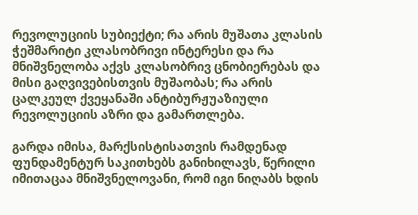რევოლუციის სუბიექტი; რა არის მუშათა კლასის ჭეშმარიტი კლასობრივი ინტერესი და რა მნიშვნელობა აქვს კლასობრივ ცნობიერებას და მისი გაღვივებისთვის მუშაობას; რა არის ცალკეულ ქვეყანაში ანტიბურჟუაზიული რევოლუციის აზრი და გამართლება.

გარდა იმისა, მარქსისტისათვის რამდენად ფუნდამენტურ საკითხებს განიხილავს, წერილი იმითაცაა მნიშვნელოვანი, რომ იგი ნიღაბს ხდის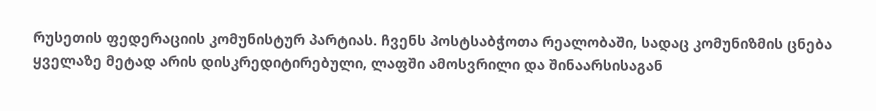რუსეთის ფედერაციის კომუნისტურ პარტიას. ჩვენს პოსტსაბჭოთა რეალობაში, სადაც კომუნიზმის ცნება ყველაზე მეტად არის დისკრედიტირებული, ლაფში ამოსვრილი და შინაარსისაგან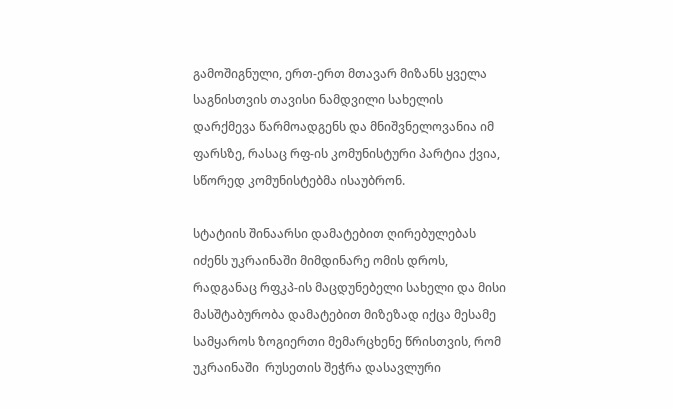გამოშიგნული, ერთ-ერთ მთავარ მიზანს ყველა საგნისთვის თავისი ნამდვილი სახელის დარქმევა წარმოადგენს და მნიშვნელოვანია იმ ფარსზე, რასაც რფ-ის კომუნისტური პარტია ქვია, სწორედ კომუნისტებმა ისაუბრონ.

სტატიის შინაარსი დამატებით ღირებულებას იძენს უკრაინაში მიმდინარე ომის დროს, რადგანაც რფკპ-ის მაცდუნებელი სახელი და მისი მასშტაბურობა დამატებით მიზეზად იქცა მესამე სამყაროს ზოგიერთი მემარცხენე წრისთვის, რომ უკრაინაში  რუსეთის შეჭრა დასავლური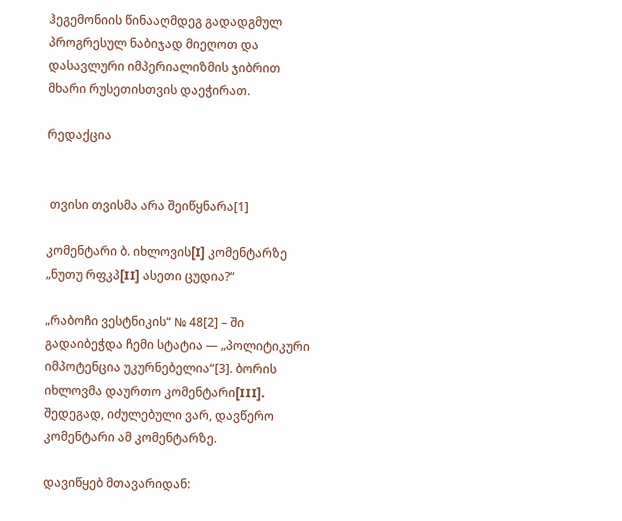ჰეგემონიის წინააღმდეგ გადადგმულ პროგრესულ ნაბიჯად მიეღოთ და დასავლური იმპერიალიზმის ჯიბრით მხარი რუსეთისთვის დაეჭირათ.

რედაქცია


 თვისი თვისმა არა შეიწყნარა[1]

კომენტარი ბ. იხლოვის[I] კომენტარზე „ნუთუ რფკპ[II] ასეთი ცუდია?“

„რაბოჩი ვესტნიკის“ № 48[2] – ში გადაიბეჭდა ჩემი სტატია — „პოლიტიკური იმპოტენცია უკურნებელია“[3]. ბორის იხლოვმა დაურთო კომენტარი[III]. შედეგად, იძულებული ვარ, დავწერო კომენტარი ამ კომენტარზე.

დავიწყებ მთავარიდან: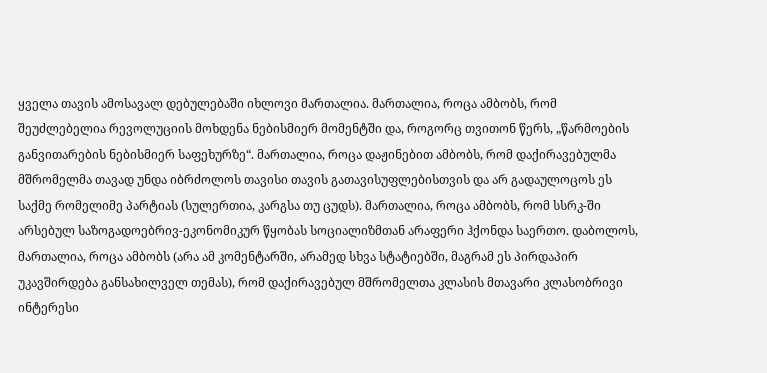ყველა თავის ამოსავალ დებულებაში იხლოვი მართალია. მართალია, როცა ამბობს, რომ შეუძლებელია რევოლუციის მოხდენა ნებისმიერ მომენტში და, როგორც თვითონ წერს, „წარმოების განვითარების ნებისმიერ საფეხურზე“. მართალია, როცა დაჟინებით ამბობს, რომ დაქირავებულმა მშრომელმა თავად უნდა იბრძოლოს თავისი თავის გათავისუფლებისთვის და არ გადაულოცოს ეს საქმე რომელიმე პარტიას (სულერთია, კარგსა თუ ცუდს). მართალია, როცა ამბობს, რომ სსრკ-ში არსებულ საზოგადოებრივ-ეკონომიკურ წყობას სოციალიზმთან არაფერი ჰქონდა საერთო. დაბოლოს, მართალია, როცა ამბობს (არა ამ კომენტარში, არამედ სხვა სტატიებში, მაგრამ ეს პირდაპირ უკავშირდება განსახილველ თემას), რომ დაქირავებულ მშრომელთა კლასის მთავარი კლასობრივი ინტერესი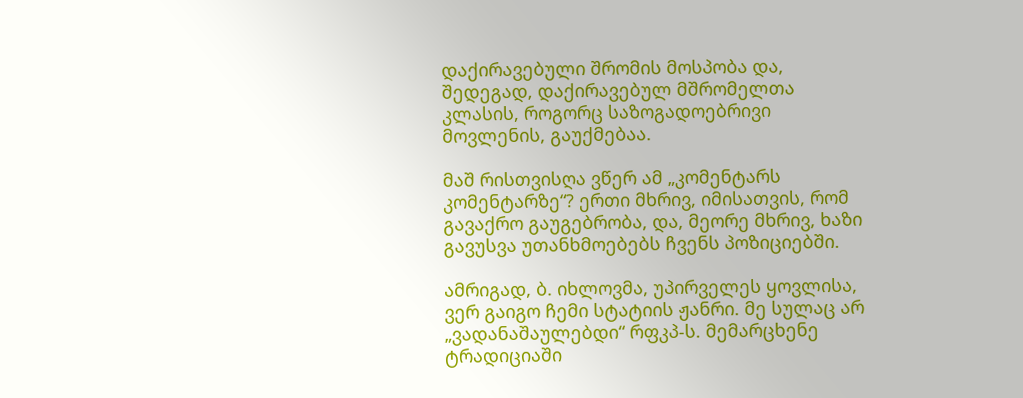დაქირავებული შრომის მოსპობა და, შედეგად, დაქირავებულ მშრომელთა კლასის, როგორც საზოგადოებრივი მოვლენის, გაუქმებაა.

მაშ რისთვისღა ვწერ ამ „კომენტარს კომენტარზე“? ერთი მხრივ, იმისათვის, რომ გავაქრო გაუგებრობა, და, მეორე მხრივ, ხაზი გავუსვა უთანხმოებებს ჩვენს პოზიციებში.

ამრიგად, ბ. იხლოვმა, უპირველეს ყოვლისა, ვერ გაიგო ჩემი სტატიის ჟანრი. მე სულაც არ „ვადანაშაულებდი“ რფკპ-ს. მემარცხენე ტრადიციაში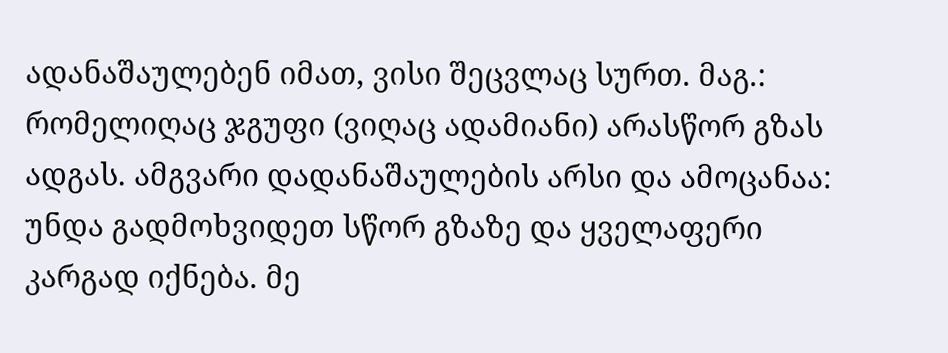ადანაშაულებენ იმათ, ვისი შეცვლაც სურთ. მაგ.: რომელიღაც ჯგუფი (ვიღაც ადამიანი) არასწორ გზას ადგას. ამგვარი დადანაშაულების არსი და ამოცანაა: უნდა გადმოხვიდეთ სწორ გზაზე და ყველაფერი კარგად იქნება. მე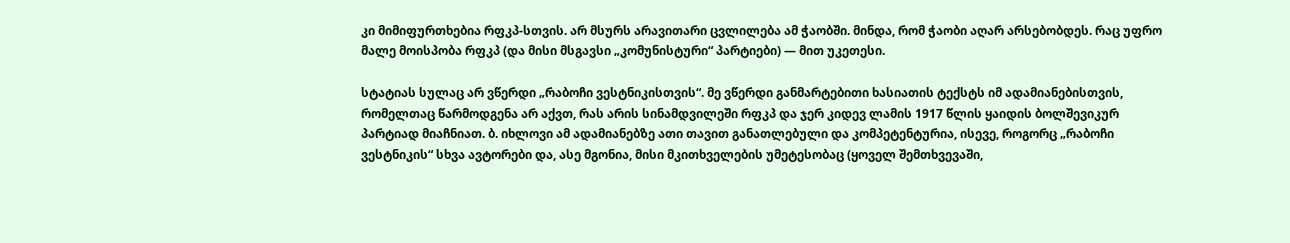კი მიმიფურთხებია რფკპ-სთვის. არ მსურს არავითარი ცვლილება ამ ჭაობში. მინდა, რომ ჭაობი აღარ არსებობდეს. რაც უფრო მალე მოისპობა რფკპ (და მისი მსგავსი „კომუნისტური“ პარტიები) — მით უკეთესი.

სტატიას სულაც არ ვწერდი „რაბოჩი ვესტნიკისთვის“. მე ვწერდი განმარტებითი ხასიათის ტექსტს იმ ადამიანებისთვის, რომელთაც წარმოდგენა არ აქვთ, რას არის სინამდვილეში რფკპ და ჯერ კიდევ ლამის 1917 წლის ყაიდის ბოლშევიკურ პარტიად მიაჩნიათ. ბ. იხლოვი ამ ადამიანებზე ათი თავით განათლებული და კომპეტენტურია, ისევე, როგორც „რაბოჩი ვესტნიკის“ სხვა ავტორები და, ასე მგონია, მისი მკითხველების უმეტესობაც (ყოველ შემთხვევაში,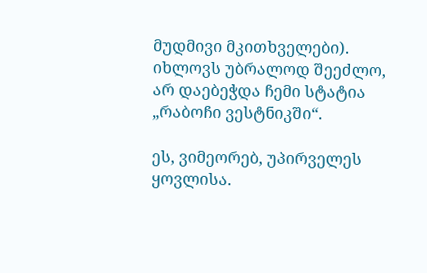მუდმივი მკითხველები). იხლოვს უბრალოდ შეეძლო, არ დაებეჭდა ჩემი სტატია „რაბოჩი ვესტნიკში“.

ეს, ვიმეორებ, უპირველეს ყოვლისა.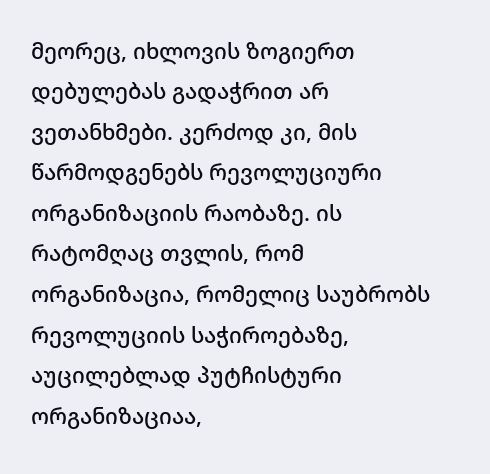მეორეც, იხლოვის ზოგიერთ დებულებას გადაჭრით არ ვეთანხმები. კერძოდ კი, მის წარმოდგენებს რევოლუციური ორგანიზაციის რაობაზე. ის რატომღაც თვლის, რომ ორგანიზაცია, რომელიც საუბრობს რევოლუციის საჭიროებაზე, აუცილებლად პუტჩისტური ორგანიზაციაა,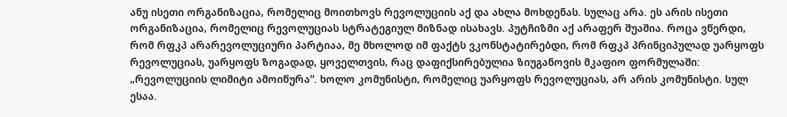ანუ ისეთი ორგანიზაცია, რომელიც მოითხოვს რევოლუციის აქ და ახლა მოხდენას. სულაც არა. ეს არის ისეთი ორგანიზაცია, რომელიც რევოლუციას სტრატეგიულ მიზნად ისახავს. პუტჩიზმი აქ არაფერ შუაშია. როცა ვწერდი, რომ რფკპ არარევოლუციური პარტიაა, მე მხოლოდ იმ ფაქტს ვკონსტატირებდი, რომ რფკპ პრინციპულად უარყოფს რევოლუციას, უარყოფს ზოგადად, ყოველთვის, რაც დაფიქსირებულია ზიუგანოვის მკაფიო ფორმულაში: „რევოლუციის ლიმიტი ამოიწურა“. ხოლო კომუნისტი, რომელიც უარყოფს რევოლუციას, არ არის კომუნისტი. სულ ესაა.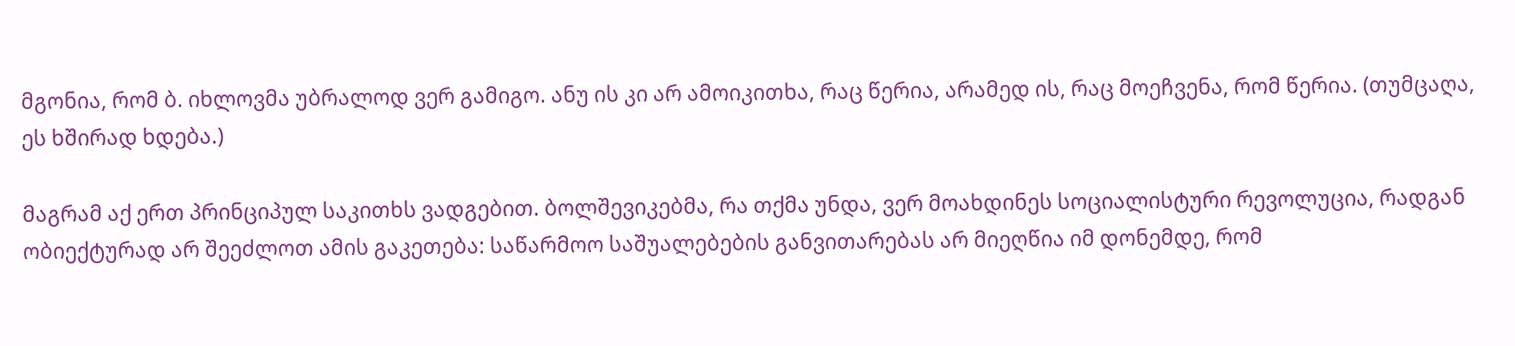მგონია, რომ ბ. იხლოვმა უბრალოდ ვერ გამიგო. ანუ ის კი არ ამოიკითხა, რაც წერია, არამედ ის, რაც მოეჩვენა, რომ წერია. (თუმცაღა, ეს ხშირად ხდება.)

მაგრამ აქ ერთ პრინციპულ საკითხს ვადგებით. ბოლშევიკებმა, რა თქმა უნდა, ვერ მოახდინეს სოციალისტური რევოლუცია, რადგან ობიექტურად არ შეეძლოთ ამის გაკეთება: საწარმოო საშუალებების განვითარებას არ მიეღწია იმ დონემდე, რომ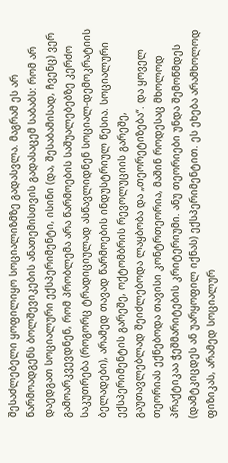შესაძლებელი ყოფილიყო სოციალიზმზე გადასვლა. მაგრამ ეს არ წარმოადგენს ბოლშევიკების ანათემისთვის გადასაცემ საბაბს: რომ არ დაედგათ სოციალური ექსპერიმენტი, ისინი (და, შესაბამისად, ჩვენც) ვერ გამოარკვევდნენ, რომ პრობლემა არა წარმოების საშუალებებზე კერძო საკუთრება (როგორც ტრადიციულად ასწავლიდნენ სოციალ-დემოკრატიის ბელადები), არამედ თავად წარმოების ინდუსტრიულ წესია. სოციალური ექსპერიმენტის გარეშე, ოქტომბრის რევოლუციის გარეშე, გაუთავლებლად შეიძლებოდა ლაყბობა და „თეორეტიზება“. და ყოველ თეორიას ექნებოდა თავისი კონტრთეორია, მაშინ როდესაც მხოლოდ პრაქტიკაა ჭეშმარიტების კრიტერიუმი. ანუ თეორიები უნდა შემოწმდეს (დამტკიცდეს ან უარყოფილ იქნას) ექსპერიმენტით. ეს ეხება არამხოლოდ ფიზიკას, არამედ სოციალურ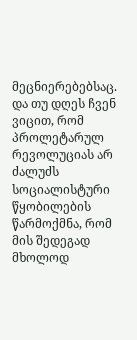მეცნიერებებსაც. და თუ დღეს ჩვენ ვიცით, რომ პროლეტარულ რევოლუციას არ ძალუძს სოციალისტური წყობილების წარმოქმნა, რომ მის შედეგად მხოლოდ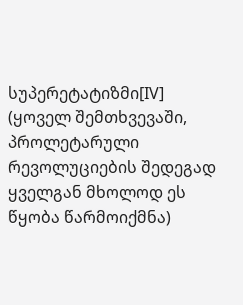სუპერეტატიზმი[IV] (ყოველ შემთხვევაში, პროლეტარული რევოლუციების შედეგად ყველგან მხოლოდ ეს წყობა წარმოიქმნა)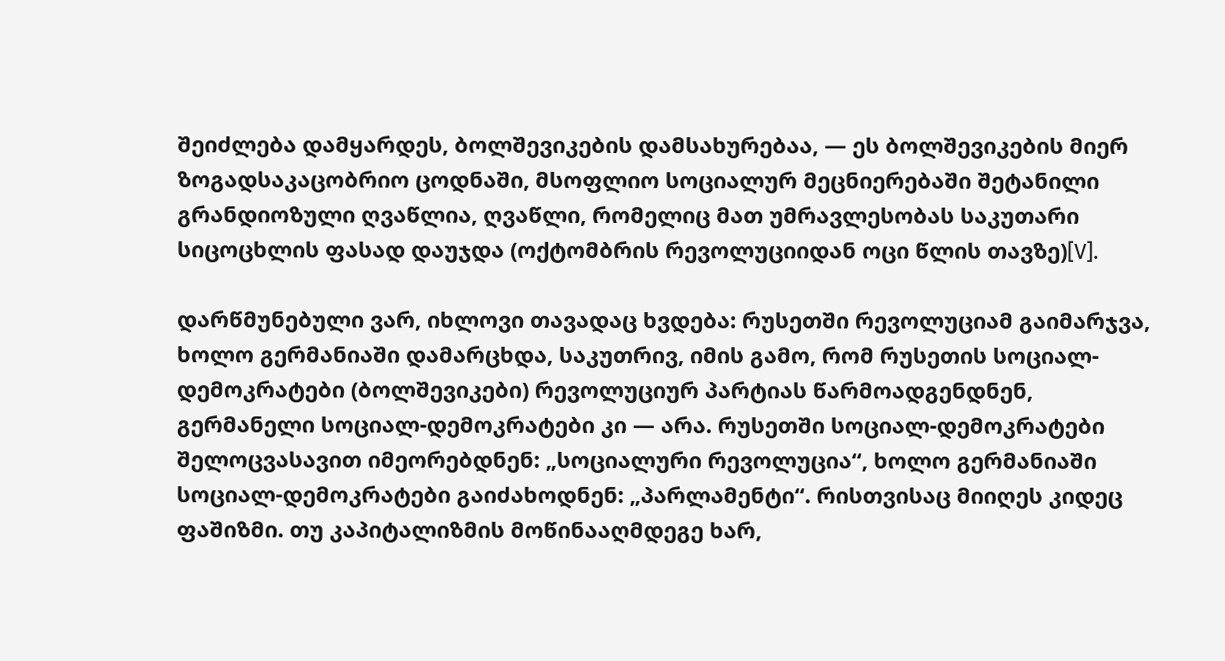შეიძლება დამყარდეს, ბოლშევიკების დამსახურებაა, — ეს ბოლშევიკების მიერ ზოგადსაკაცობრიო ცოდნაში, მსოფლიო სოციალურ მეცნიერებაში შეტანილი გრანდიოზული ღვაწლია, ღვაწლი, რომელიც მათ უმრავლესობას საკუთარი სიცოცხლის ფასად დაუჯდა (ოქტომბრის რევოლუციიდან ოცი წლის თავზე)[V].

დარწმუნებული ვარ, იხლოვი თავადაც ხვდება: რუსეთში რევოლუციამ გაიმარჯვა, ხოლო გერმანიაში დამარცხდა, საკუთრივ, იმის გამო, რომ რუსეთის სოციალ-დემოკრატები (ბოლშევიკები) რევოლუციურ პარტიას წარმოადგენდნენ, გერმანელი სოციალ-დემოკრატები კი — არა. რუსეთში სოციალ-დემოკრატები შელოცვასავით იმეორებდნენ: „სოციალური რევოლუცია“, ხოლო გერმანიაში სოციალ-დემოკრატები გაიძახოდნენ: „პარლამენტი“. რისთვისაც მიიღეს კიდეც ფაშიზმი. თუ კაპიტალიზმის მოწინააღმდეგე ხარ,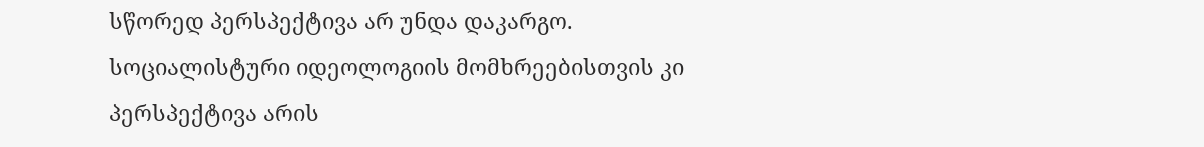სწორედ პერსპექტივა არ უნდა დაკარგო. სოციალისტური იდეოლოგიის მომხრეებისთვის კი პერსპექტივა არის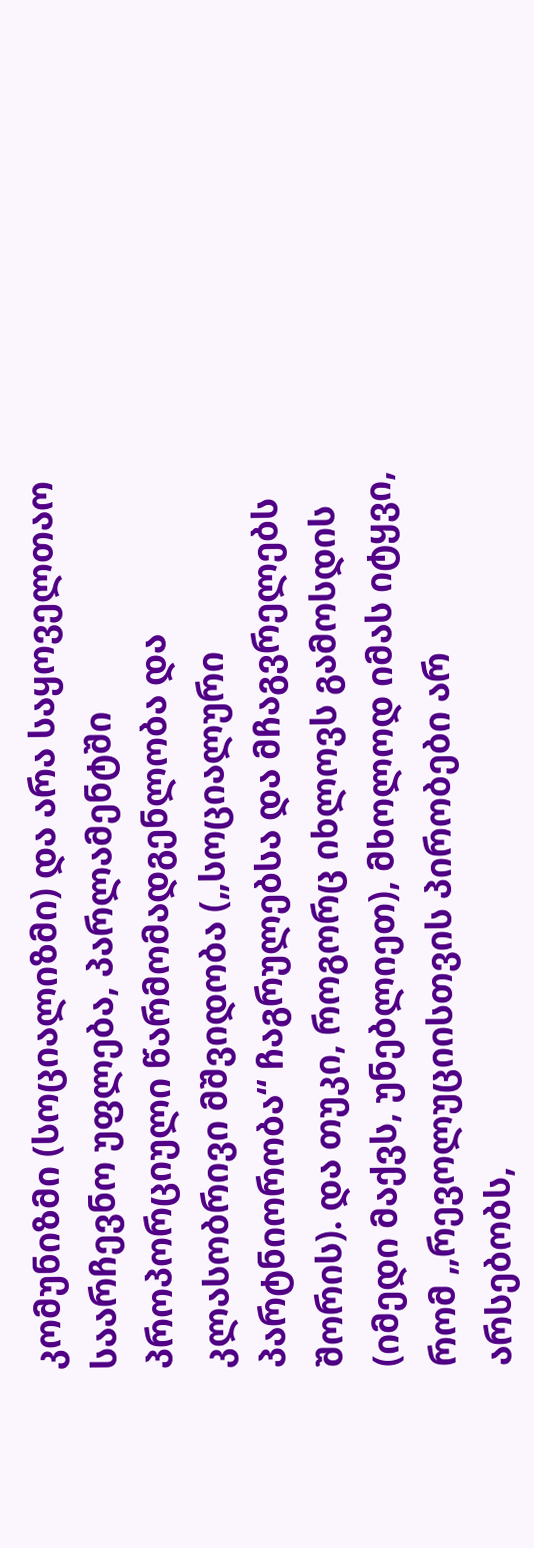კომუნიზმი (სოციალიზმი) და არა საყოველთაო საარჩევნო უფლება, პარლამენტში პროპორციული წარმომადგენლობა და კლასობრივი მშვიდობა („სოციალური პარტნიორობა“ ჩაგრულებსა და მჩაგვრელებს შორის). და თუკი, როგორც იხლოვს გამოსდის (იმედი მაქვს, უნებლიეთ), მხოლოდ იმას იტყვი, რომ „რევოლუციისთვის პირობები არ არსებობს,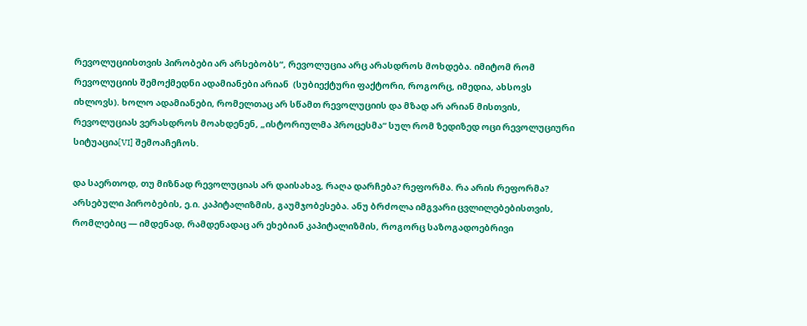რევოლუციისთვის პირობები არ არსებობს“, რევოლუცია არც არასდროს მოხდება. იმიტომ რომ რევოლუციის შემოქმედნი ადამიანები არიან  (სუბიექტური ფაქტორი, როგორც, იმედია, ახსოვს იხლოვს). ხოლო ადამიანები, რომელთაც არ სწამთ რევოლუციის და მზად არ არიან მისთვის, რევოლუციას ვერასდროს მოახდენენ, „ისტორიულმა პროცესმა“ სულ რომ ზედიზედ ოცი რევოლუციური სიტუაცია[VI] შემოაჩეჩოს.

და საერთოდ, თუ მიზნად რევოლუციას არ დაისახავ, რაღა დარჩება? რეფორმა. რა არის რეფორმა? არსებული პირობების, ე.ი. კაპიტალიზმის, გაუმჯობესება. ანუ ბრძოლა იმგვარი ცვლილებებისთვის, რომლებიც — იმდენად, რამდენადაც არ ეხებიან კაპიტალიზმის, როგორც საზოგადოებრივი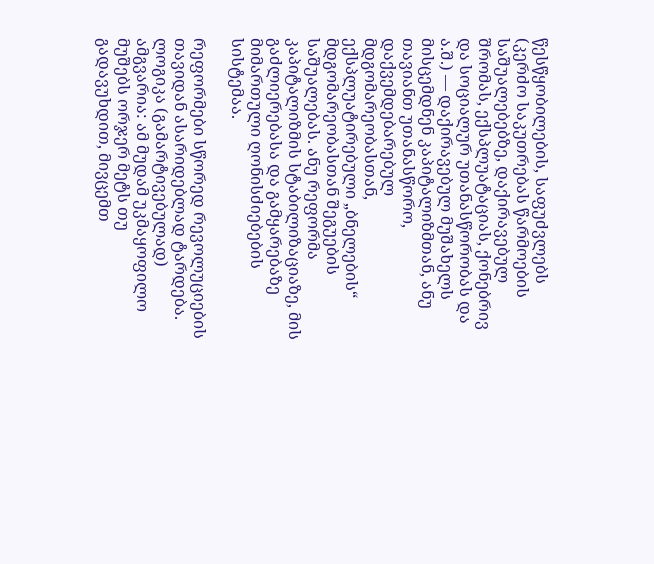წესწყობილების, საფუძვლებს (კერძო საკუთრებას წარმოების საშუალებებზე, დაქირავებულ შრომას, ექსპლუატაციას, ქონებრივ და სოციალურ უთანასწორობას და ა.შ.) — დაქირავებულ მუშახელს მისცემდნენ კაპიტალიზმთან, ანუ თავიანთ უთანასწორო, დაქვემდებარებულ მდგომარეობასთან, ექსპლუატირებული „ბნელების“ მდგომარეობასთან შეგუების საშუალებას. ანუ რეფორმა კაპიტალიზმის სტაბილიზაციაზე, მის გაძლიერებასა და გამყარებაზე მიმართული ღონისძიებების სისტემაა.

რეფორმები სწორედ რევოლუციების თავიდან ასარიდებლად ტარდება. ლოგიკა (გამარტივებულად) ამგვარია: ამ მუდამ უკმაყოფილო მუშებს ორჯერ მეტს თუ გადავუხდით, მივცემთ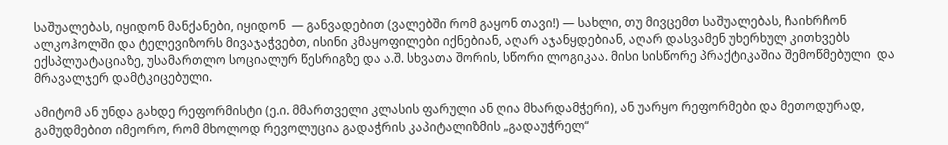საშუალებას, იყიდონ მანქანები, იყიდონ  — განვადებით (ვალებში რომ გაყონ თავი!) — სახლი, თუ მივცემთ საშუალებას, ჩაიხრჩონ ალკოჰოლში და ტელევიზორს მივაჯაჭვებთ, ისინი კმაყოფილები იქნებიან, აღარ აჯანყდებიან, აღარ დასვამენ უხერხულ კითხვებს ექსპლუატაციაზე, უსამართლო სოციალურ წესრიგზე და ა.შ. სხვათა შორის, სწორი ლოგიკაა. მისი სისწორე პრაქტიკაშია შემოწმებული  და მრავალჯერ დამტკიცებული.

ამიტომ ან უნდა გახდე რეფორმისტი (ე.ი. მმართველი კლასის ფარული ან ღია მხარდამჭერი), ან უარყო რეფორმები და მეთოდურად, გამუდმებით იმეორო, რომ მხოლოდ რევოლუცია გადაჭრის კაპიტალიზმის „გადაუჭრელ“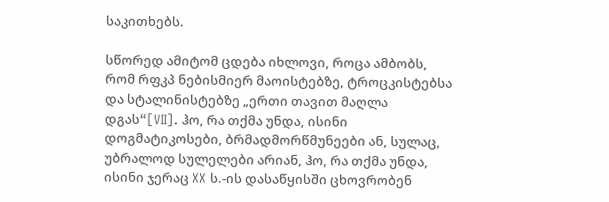საკითხებს.

სწორედ ამიტომ ცდება იხლოვი, როცა ამბობს, რომ რფკპ ნებისმიერ მაოისტებზე, ტროცკისტებსა და სტალინისტებზე „ერთი თავით მაღლა დგას“[VII]. ჰო, რა თქმა უნდა, ისინი დოგმატიკოსები, ბრმადმორწმუნეები ან, სულაც, უბრალოდ სულელები არიან, ჰო, რა თქმა უნდა, ისინი ჯერაც XX ს.-ის დასაწყისში ცხოვრობენ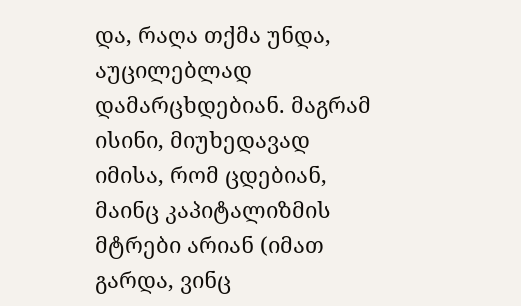და, რაღა თქმა უნდა, აუცილებლად დამარცხდებიან. მაგრამ ისინი, მიუხედავად იმისა, რომ ცდებიან, მაინც კაპიტალიზმის მტრები არიან (იმათ გარდა, ვინც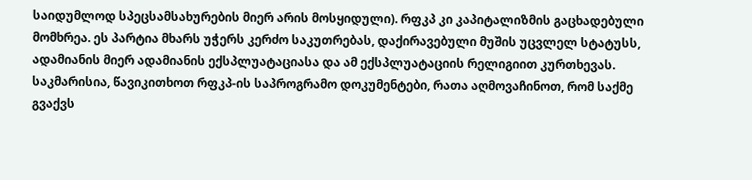საიდუმლოდ სპეცსამსახურების მიერ არის მოსყიდული). რფკპ კი კაპიტალიზმის გაცხადებული მომხრეა. ეს პარტია მხარს უჭერს კერძო საკუთრებას, დაქირავებული მუშის უცვლელ სტატუსს, ადამიანის მიერ ადამიანის ექსპლუატაციასა და ამ ექსპლუატაციის რელიგიით კურთხევას. საკმარისია, წავიკითხოთ რფკპ-ის საპროგრამო დოკუმენტები, რათა აღმოვაჩინოთ, რომ საქმე გვაქვს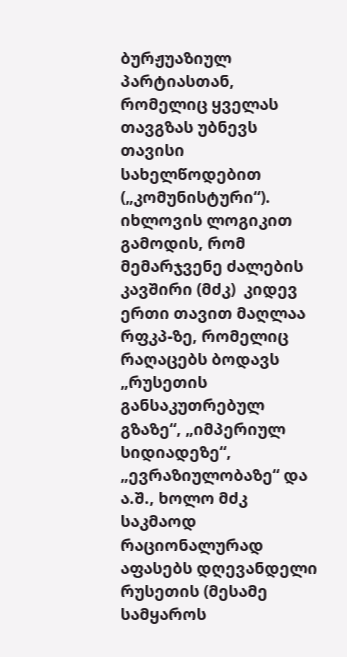ბურჟუაზიულ პარტიასთან, რომელიც ყველას თავგზას უბნევს თავისი სახელწოდებით („კომუნისტური“). იხლოვის ლოგიკით გამოდის, რომ მემარჯვენე ძალების კავშირი (მძკ)  კიდევ ერთი თავით მაღლაა რფკპ-ზე, რომელიც რაღაცებს ბოდავს „რუსეთის განსაკუთრებულ გზაზე“, „იმპერიულ სიდიადეზე“, „ევრაზიულობაზე“ და ა.შ., ხოლო მძკ საკმაოდ რაციონალურად აფასებს დღევანდელი რუსეთის (მესამე სამყაროს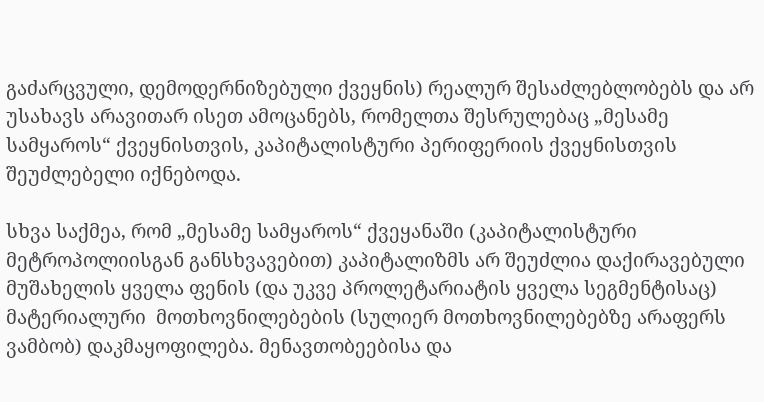გაძარცვული, დემოდერნიზებული ქვეყნის) რეალურ შესაძლებლობებს და არ უსახავს არავითარ ისეთ ამოცანებს, რომელთა შესრულებაც „მესამე სამყაროს“ ქვეყნისთვის, კაპიტალისტური პერიფერიის ქვეყნისთვის შეუძლებელი იქნებოდა.

სხვა საქმეა, რომ „მესამე სამყაროს“ ქვეყანაში (კაპიტალისტური მეტროპოლიისგან განსხვავებით) კაპიტალიზმს არ შეუძლია დაქირავებული მუშახელის ყველა ფენის (და უკვე პროლეტარიატის ყველა სეგმენტისაც) მატერიალური  მოთხოვნილებების (სულიერ მოთხოვნილებებზე არაფერს ვამბობ) დაკმაყოფილება. მენავთობეებისა და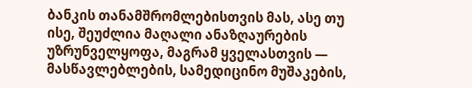ბანკის თანამშრომლებისთვის მას, ასე თუ ისე, შეუძლია მაღალი ანაზღაურების უზრუნველყოფა, მაგრამ ყველასთვის — მასწავლებლების, სამედიცინო მუშაკების,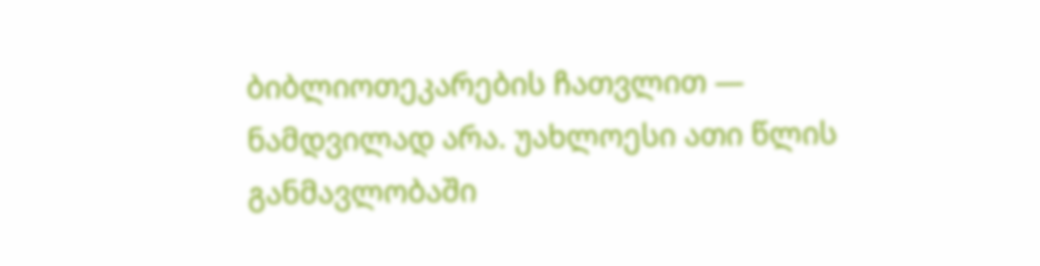ბიბლიოთეკარების ჩათვლით — ნამდვილად არა. უახლოესი ათი წლის განმავლობაში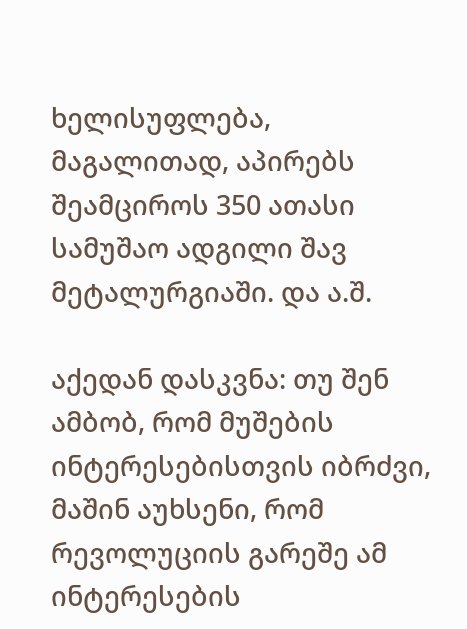ხელისუფლება, მაგალითად, აპირებს შეამციროს 350 ათასი სამუშაო ადგილი შავ მეტალურგიაში. და ა.შ.

აქედან დასკვნა: თუ შენ ამბობ, რომ მუშების ინტერესებისთვის იბრძვი, მაშინ აუხსენი, რომ რევოლუციის გარეშე ამ ინტერესების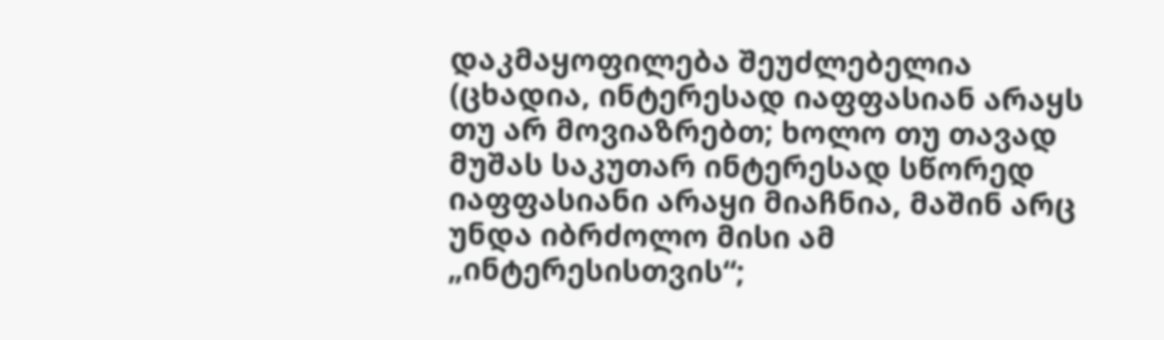დაკმაყოფილება შეუძლებელია (ცხადია, ინტერესად იაფფასიან არაყს თუ არ მოვიაზრებთ; ხოლო თუ თავად მუშას საკუთარ ინტერესად სწორედ იაფფასიანი არაყი მიაჩნია, მაშინ არც უნდა იბრძოლო მისი ამ „ინტერესისთვის“;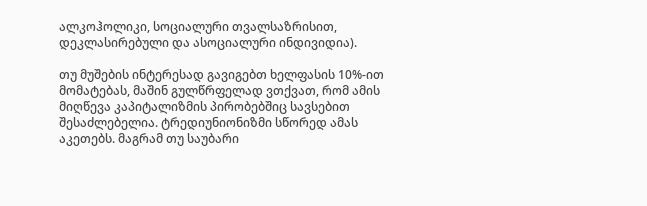ალკოჰოლიკი, სოციალური თვალსაზრისით, დეკლასირებული და ასოციალური ინდივიდია).

თუ მუშების ინტერესად გავიგებთ ხელფასის 10%-ით მომატებას, მაშინ გულწრფელად ვთქვათ, რომ ამის მიღწევა კაპიტალიზმის პირობებშიც სავსებით შესაძლებელია. ტრედიუნიონიზმი სწორედ ამას აკეთებს. მაგრამ თუ საუბარი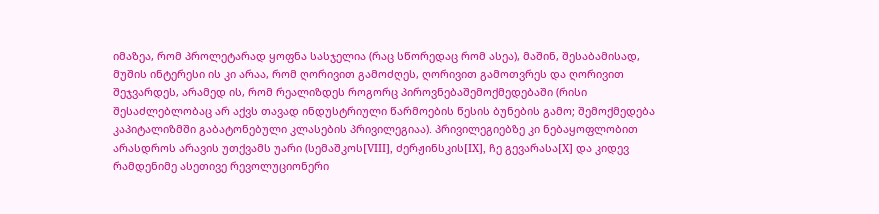იმაზეა, რომ პროლეტარად ყოფნა სასჯელია (რაც სწორედაც რომ ასეა), მაშინ, შესაბამისად, მუშის ინტერესი ის კი არაა, რომ ღორივით გამოძღეს, ღორივით გამოთვრეს და ღორივით შეჯვარდეს, არამედ ის, რომ რეალიზდეს როგორც პიროვნებაშემოქმედებაში (რისი შესაძლებლობაც არ აქვს თავად ინდუსტრიული წარმოების წესის ბუნების გამო; შემოქმედება კაპიტალიზმში გაბატონებული კლასების პრივილეგიაა). პრივილეგიებზე კი ნებაყოფლობით არასდროს არავის უთქვამს უარი (სემაშკოს[VIII], ძერჟინსკის[IX], ჩე გევარასა[X] და კიდევ რამდენიმე ასეთივე რევოლუციონერი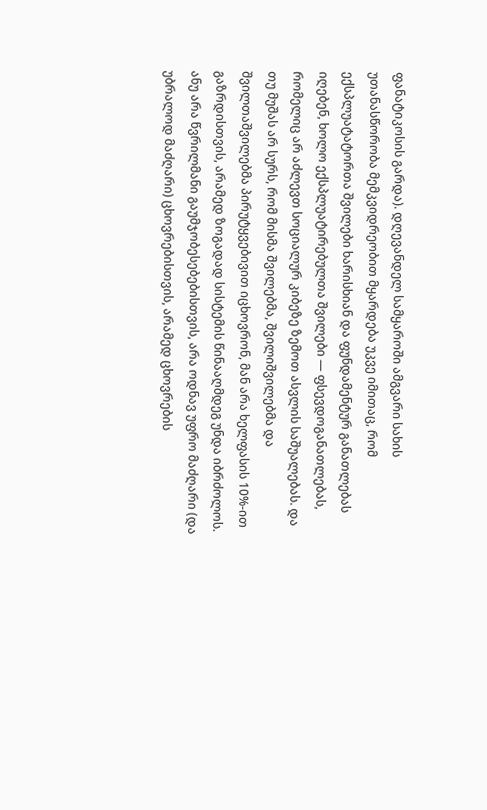ფანატიკოსის გარდა). დღევანდელ სამყაროში ამგვარი სახის უთანასწორობა მემკვიდრეობით მყარდება უკვე იმითაც, რომ ექსპლუატატორთა შვილები ხარისხიან და ფუნდამენტურ განათლებას იღებენ, ხოლო ექსპლუატირებულთა შვილები — ფსევდოგანათლებას, რომელიც არ აძლევთ სოციალურ კიბეზე ზემოთ ასვლის საშუალებას. და თუ მუშას არ სურს, რომ მისმა შვილებმა, შვილიშვილებმა და შვილთაშვილებმა პირუტყვებივით იცხოვრონ, მან არა ხელფასის 10%-ით გაზრდისთვის, არამედ ზოგადად სისტემის წინააღმდეგ უნდა იბრძოლოს. ანუ არა წვრილმანი გაუმჯობესებებისთვის, არა ოდნავ უფრო მაძღარი (და უბრალოდ მაძღარი) ცხოვრებისთვის, არამედ ცხოვრების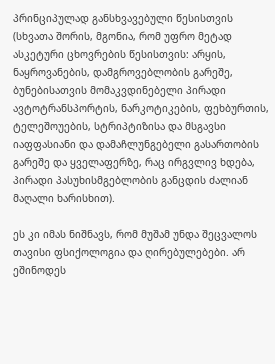პრინციპულად განსხვავებული წესისთვის (სხვათა შორის, მგონია, რომ უფრო მეტად ასკეტური ცხოვრების წესისთვის: არყის, ნაყროვანების, დამგროვებლობის გარეშე, ბუნებისათვის მომაკვდინებელი პირადი ავტოტრანსპორტის, ნარკოტიკების, ფეხბურთის, ტელეშოუების, სტრიპტიზისა და მსგავსი იაფფასიანი და დამაჩლუნგებელი გასართობის გარეშე და ყველაფერზე, რაც ირგვლივ ხდება, პირადი პასუხისმგებლობის განცდის ძალიან მაღალი ხარისხით).

ეს კი იმას ნიშნავს, რომ მუშამ უნდა შეცვალოს თავისი ფსიქოლოგია და ღირებულებები. არ ეშინოდეს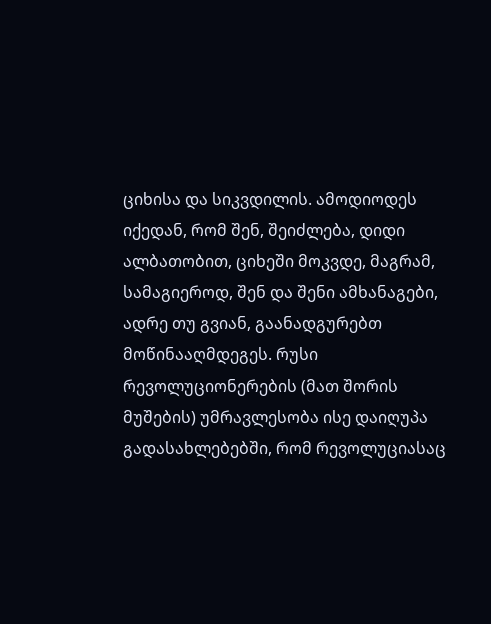ციხისა და სიკვდილის. ამოდიოდეს იქედან, რომ შენ, შეიძლება, დიდი ალბათობით, ციხეში მოკვდე, მაგრამ, სამაგიეროდ, შენ და შენი ამხანაგები, ადრე თუ გვიან, გაანადგურებთ მოწინააღმდეგეს. რუსი რევოლუციონერების (მათ შორის მუშების) უმრავლესობა ისე დაიღუპა გადასახლებებში, რომ რევოლუციასაც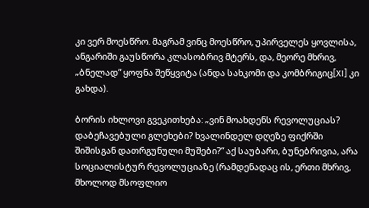კი ვერ მოესწრო. მაგრამ ვინც მოესწრო, უპირველეს ყოვლისა, ანგარიში გაუსწორა კლასობრივ მტერს, და, მეორე მხრივ,  „ბნელად“ ყოფნა შეწყვიტა (ანდა სახკომი და კომბრიგიც[XI] კი გახდა).

ბორის იხლოვი გვეკითხება: „ვინ მოახდენს რევოლუციას? დაბეჩავებული გლეხები? ხვალინდელ დღეზე ფიქრში შიშისგან დათრგუნული მუშები?“ აქ საუბარი, ბუნებრივია, არა სოციალისტურ რევოლუციაზე (რამდენადაც ის, ერთი მხრივ, მხოლოდ მსოფლიო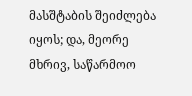მასშტაბის შეიძლება იყოს; და, მეორე მხრივ, საწარმოო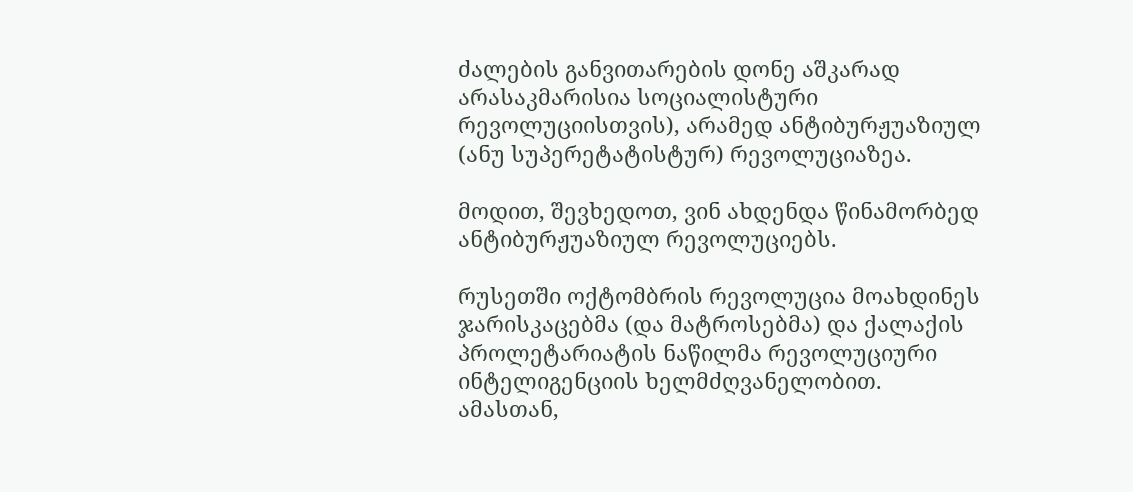ძალების განვითარების დონე აშკარად არასაკმარისია სოციალისტური რევოლუციისთვის), არამედ ანტიბურჟუაზიულ (ანუ სუპერეტატისტურ) რევოლუციაზეა.

მოდით, შევხედოთ, ვინ ახდენდა წინამორბედ ანტიბურჟუაზიულ რევოლუციებს.

რუსეთში ოქტომბრის რევოლუცია მოახდინეს ჯარისკაცებმა (და მატროსებმა) და ქალაქის პროლეტარიატის ნაწილმა რევოლუციური ინტელიგენციის ხელმძღვანელობით. ამასთან,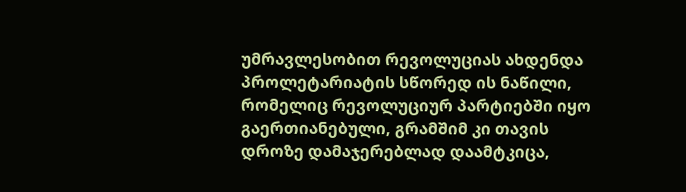უმრავლესობით რევოლუციას ახდენდა პროლეტარიატის სწორედ ის ნაწილი, რომელიც რევოლუციურ პარტიებში იყო გაერთიანებული, გრამშიმ კი თავის დროზე დამაჯერებლად დაამტკიცა,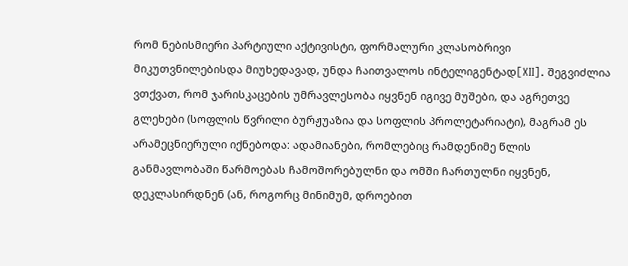რომ ნებისმიერი პარტიული აქტივისტი, ფორმალური კლასობრივი მიკუთვნილებისდა მიუხედავად, უნდა ჩაითვალოს ინტელიგენტად[XII]. შეგვიძლია ვთქვათ, რომ ჯარისკაცების უმრავლესობა იყვნენ იგივე მუშები, და აგრეთვე გლეხები (სოფლის წვრილი ბურჟუაზია და სოფლის პროლეტარიატი), მაგრამ ეს არამეცნიერული იქნებოდა: ადამიანები, რომლებიც რამდენიმე წლის განმავლობაში წარმოებას ჩამოშორებულნი და ომში ჩართულნი იყვნენ, დეკლასირდნენ (ან, როგორც მინიმუმ, დროებით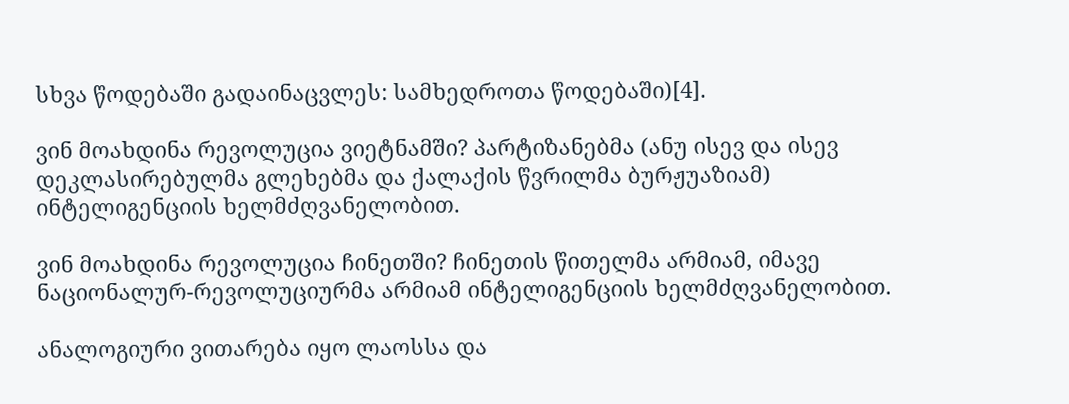სხვა წოდებაში გადაინაცვლეს: სამხედროთა წოდებაში)[4].

ვინ მოახდინა რევოლუცია ვიეტნამში? პარტიზანებმა (ანუ ისევ და ისევ დეკლასირებულმა გლეხებმა და ქალაქის წვრილმა ბურჟუაზიამ) ინტელიგენციის ხელმძღვანელობით.

ვინ მოახდინა რევოლუცია ჩინეთში? ჩინეთის წითელმა არმიამ, იმავე ნაციონალურ-რევოლუციურმა არმიამ ინტელიგენციის ხელმძღვანელობით.

ანალოგიური ვითარება იყო ლაოსსა და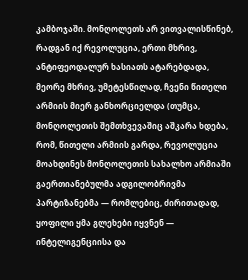კამბოჯაში. მონღოლეთს არ ვითვალისწინებ, რადგან იქ რევოლუცია, ერთი მხრივ, ანტიფეოდალურ ხასიათს ატარებდადა, მეორე მხრივ, უმეტესწილად, ჩვენი წითელი არმიის მიერ განხორციელდა (თუმცა, მონღოლეთის შემთხვევაშიც აშკარა ხდება, რომ, წითელი არმიის გარდა, რევოლუცია მოახდინეს მონღოლეთის სახალხო არმიაში გაერთიანებულმა ადგილობრივმა პარტიზანებმა — რომლებიც, ძირითადად, ყოფილი ყმა გლეხები იყვნენ — ინტელიგენციისა და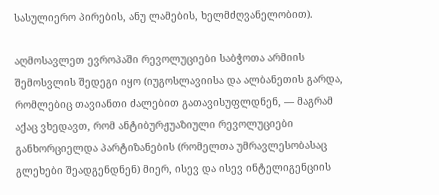სასულიერო პირების, ანუ ლამების, ხელმძღვანელობით).

აღმოსავლეთ ევროპაში რევოლუციები საბჭოთა არმიის შემოსვლის შედეგი იყო (იუგოსლავიისა და ალბანეთის გარდა, რომლებიც თავიანთი ძალებით გათავისუფლდნენ, — მაგრამ აქაც ვხედავთ, რომ ანტიბურჟუაზიული რევოლუციები განხორციელდა პარტიზანების (რომელთა უმრავლესობასაც გლეხები შეადგენდნენ) მიერ, ისევ და ისევ ინტელიგენციის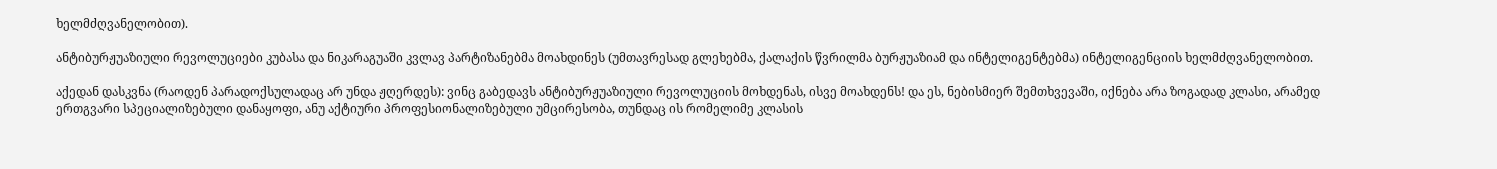ხელმძღვანელობით).

ანტიბურჟუაზიული რევოლუციები კუბასა და ნიკარაგუაში კვლავ პარტიზანებმა მოახდინეს (უმთავრესად გლეხებმა, ქალაქის წვრილმა ბურჟუაზიამ და ინტელიგენტებმა) ინტელიგენციის ხელმძღვანელობით.

აქედან დასკვნა (რაოდენ პარადოქსულადაც არ უნდა ჟღერდეს): ვინც გაბედავს ანტიბურჟუაზიული რევოლუციის მოხდენას, ისვე მოახდენს! და ეს, ნებისმიერ შემთხვევაში, იქნება არა ზოგადად კლასი, არამედ ერთგვარი სპეციალიზებული დანაყოფი, ანუ აქტიური პროფესიონალიზებული უმცირესობა, თუნდაც ის რომელიმე კლასის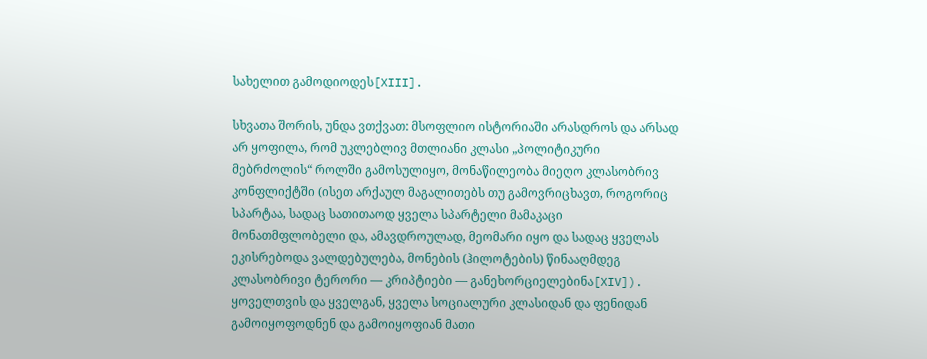სახელით გამოდიოდეს[XIII].

სხვათა შორის, უნდა ვთქვათ: მსოფლიო ისტორიაში არასდროს და არსად არ ყოფილა, რომ უკლებლივ მთლიანი კლასი „პოლიტიკური მებრძოლის“ როლში გამოსულიყო, მონაწილეობა მიეღო კლასობრივ კონფლიქტში (ისეთ არქაულ მაგალითებს თუ გამოვრიცხავთ, როგორიც სპარტაა, სადაც სათითაოდ ყველა სპარტელი მამაკაცი მონათმფლობელი და, ამავდროულად, მეომარი იყო და სადაც ყველას ეკისრებოდა ვალდებულება, მონების (ჰილოტების) წინააღმდეგ კლასობრივი ტერორი — კრიპტიები — განეხორციელებინა[XIV]). ყოველთვის და ყველგან, ყველა სოციალური კლასიდან და ფენიდან გამოიყოფოდნენ და გამოიყოფიან მათი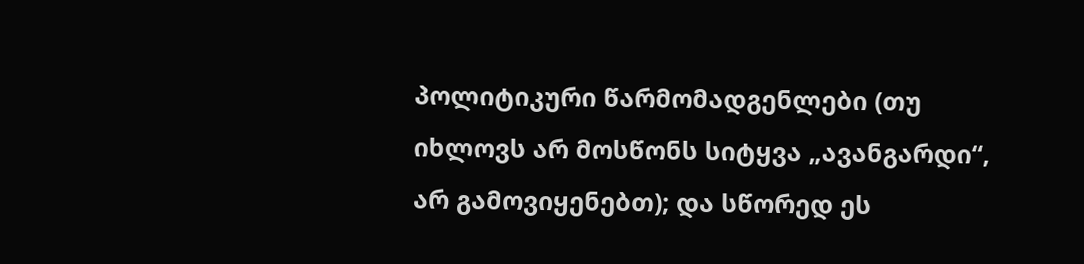პოლიტიკური წარმომადგენლები (თუ იხლოვს არ მოსწონს სიტყვა „ავანგარდი“, არ გამოვიყენებთ); და სწორედ ეს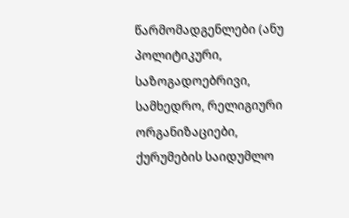წარმომადგენლები (ანუ პოლიტიკური, საზოგადოებრივი, სამხედრო, რელიგიური ორგანიზაციები, ქურუმების საიდუმლო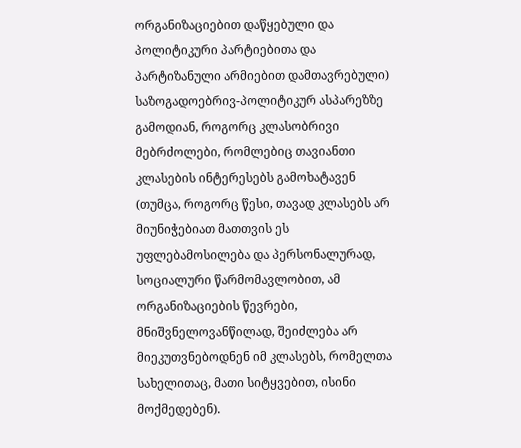ორგანიზაციებით დაწყებული და პოლიტიკური პარტიებითა და პარტიზანული არმიებით დამთავრებული) საზოგადოებრივ-პოლიტიკურ ასპარეზზე გამოდიან, როგორც კლასობრივი მებრძოლები, რომლებიც თავიანთი კლასების ინტერესებს გამოხატავენ (თუმცა, როგორც წესი, თავად კლასებს არ მიუნიჭებიათ მათთვის ეს უფლებამოსილება და პერსონალურად, სოციალური წარმომავლობით, ამ ორგანიზაციების წევრები, მნიშვნელოვანწილად, შეიძლება არ მიეკუთვნებოდნენ იმ კლასებს, რომელთა სახელითაც, მათი სიტყვებით, ისინი მოქმედებენ).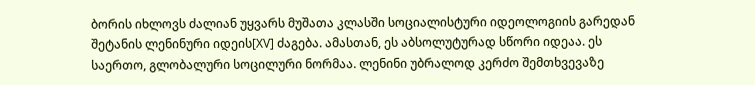ბორის იხლოვს ძალიან უყვარს მუშათა კლასში სოციალისტური იდეოლოგიის გარედან შეტანის ლენინური იდეის[XV] ძაგება. ამასთან, ეს აბსოლუტურად სწორი იდეაა. ეს საერთო, გლობალური სოცილური ნორმაა. ლენინი უბრალოდ კერძო შემთხვევაზე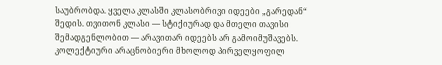საუბრობდა. ყველა კლასში კლასობრივი იდეები „გარედან“ შედის. თვითონ კლასი — სტიქიურად და მთელი თავისი შემადგენლობით — არავითარ იდეებს არ გამოიმუშავებს. კოლექტიური არაცნობიერი მხოლოდ პირველყოფილ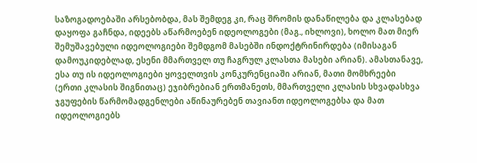საზოგადოებაში არსებობდა, მას შემდეგ კი, რაც შრომის დანაწილება და კლასებად დაყოფა გაჩნდა, იდეებს აწარმოებენ იდეოლოგები (მაგ., იხლოვი), ხოლო მათ მიერ შემუშავებული იდეოლოგიები შემდგომ მასებში ინდოქტრინირდება (იმისაგან დამოუკიდებლად, ესენი მმართველ თუ ჩაგრულ კლასთა მასები არიან). ამასთანავე, ესა თუ ის იდეოლოგიები ყოველთვის კონკურენციაში არიან, მათი მომხრეები (ერთი კლასის შიგნითაც) ეჯიბრებიან ერთმანეთს, მმართველი კლასის სხვადასხვა ჯგუფების წარმომადგენლები აწინაურებენ თავიანთ იდეოლოგებსა და მათ იდეოლოგიებს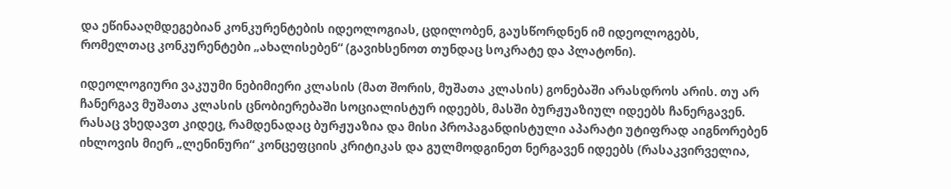და ეწინააღმდეგებიან კონკურენტების იდეოლოგიას, ცდილობენ, გაუსწორდნენ იმ იდეოლოგებს, რომელთაც კონკურენტები „ახალისებენ“ (გავიხსენოთ თუნდაც სოკრატე და პლატონი).

იდეოლოგიური ვაკუუმი ნებიმიერი კლასის (მათ შორის, მუშათა კლასის) გონებაში არასდროს არის. თუ არ ჩანერგავ მუშათა კლასის ცნობიერებაში სოციალისტურ იდეებს, მასში ბურჟუაზიულ იდეებს ჩანერგავენ. რასაც ვხედავთ კიდეც, რამდენადაც ბურჟუაზია და მისი პროპაგანდისტული აპარატი უტიფრად აიგნორებენ იხლოვის მიერ „ლენინური“ კონცეფციის კრიტიკას და გულმოდგინეთ ნერგავენ იდეებს (რასაკვირველია,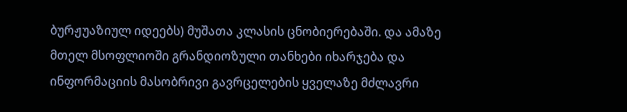ბურჟუაზიულ იდეებს) მუშათა კლასის ცნობიერებაში. და ამაზე მთელ მსოფლიოში გრანდიოზული თანხები იხარჯება და ინფორმაციის მასობრივი გავრცელების ყველაზე მძლავრი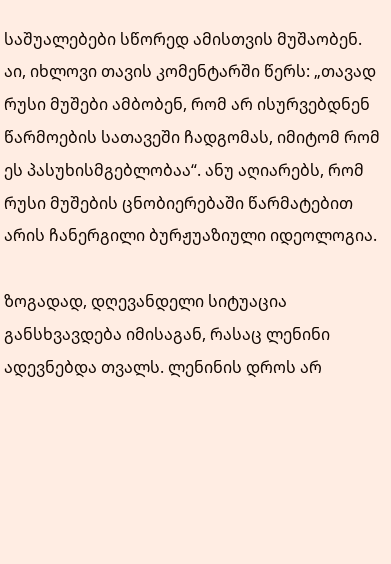საშუალებები სწორედ ამისთვის მუშაობენ. აი, იხლოვი თავის კომენტარში წერს: „თავად რუსი მუშები ამბობენ, რომ არ ისურვებდნენ წარმოების სათავეში ჩადგომას, იმიტომ რომ ეს პასუხისმგებლობაა“. ანუ აღიარებს, რომ რუსი მუშების ცნობიერებაში წარმატებით არის ჩანერგილი ბურჟუაზიული იდეოლოგია.

ზოგადად, დღევანდელი სიტუაცია განსხვავდება იმისაგან, რასაც ლენინი ადევნებდა თვალს. ლენინის დროს არ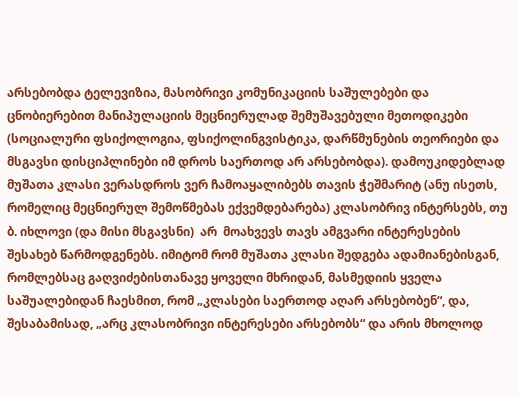არსებობდა ტელევიზია, მასობრივი კომუნიკაციის საშულებები და ცნობიერებით მანიპულაციის მეცნიერულად შემუშავებული მეთოდიკები (სოციალური ფსიქოლოგია, ფსიქოლინგვისტიკა, დარწმუნების თეორიები და მსგავსი დისციპლინები იმ დროს საერთოდ არ არსებობდა). დამოუკიდებლად მუშათა კლასი ვერასდროს ვერ ჩამოაყალიბებს თავის ჭეშმარიტ (ანუ ისეთს, რომელიც მეცნიერულ შემოწმებას ექვემდებარება) კლასობრივ ინტერსებს, თუ ბ. იხლოვი (და მისი მსგავსნი)  არ  მოახვევს თავს ამგვარი ინტერესების შესახებ წარმოდგენებს. იმიტომ რომ მუშათა კლასი შედგება ადამიანებისგან, რომლებსაც გაღვიძებისთანავე ყოველი მხრიდან, მასმედიის ყველა საშუალებიდან ჩაესმით, რომ „კლასები საერთოდ აღარ არსებობენ“, და, შესაბამისად, „არც კლასობრივი ინტერესები არსებობს“ და არის მხოლოდ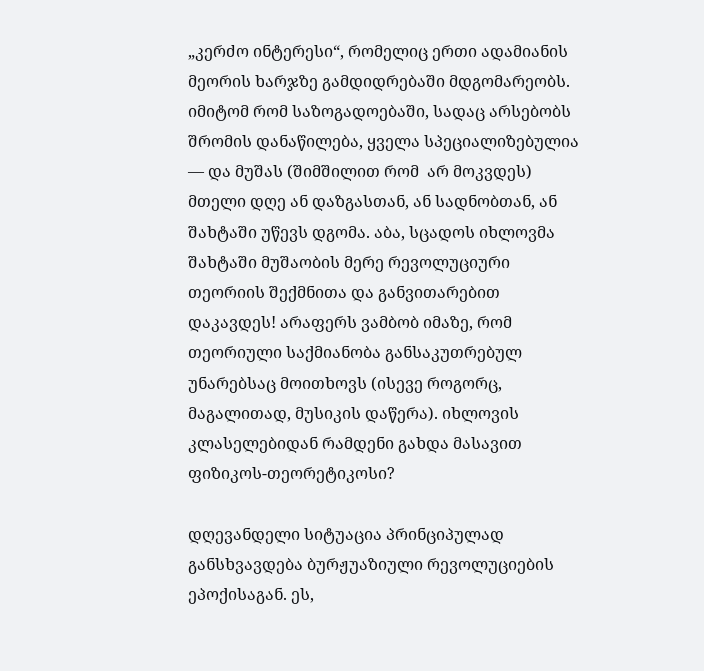„კერძო ინტერესი“, რომელიც ერთი ადამიანის მეორის ხარჯზე გამდიდრებაში მდგომარეობს. იმიტომ რომ საზოგადოებაში, სადაც არსებობს შრომის დანაწილება, ყველა სპეციალიზებულია — და მუშას (შიმშილით რომ  არ მოკვდეს) მთელი დღე ან დაზგასთან, ან სადნობთან, ან შახტაში უწევს დგომა. აბა, სცადოს იხლოვმა შახტაში მუშაობის მერე რევოლუციური თეორიის შექმნითა და განვითარებით დაკავდეს! არაფერს ვამბობ იმაზე, რომ თეორიული საქმიანობა განსაკუთრებულ უნარებსაც მოითხოვს (ისევე როგორც, მაგალითად, მუსიკის დაწერა). იხლოვის კლასელებიდან რამდენი გახდა მასავით ფიზიკოს-თეორეტიკოსი?

დღევანდელი სიტუაცია პრინციპულად განსხვავდება ბურჟუაზიული რევოლუციების ეპოქისაგან. ეს,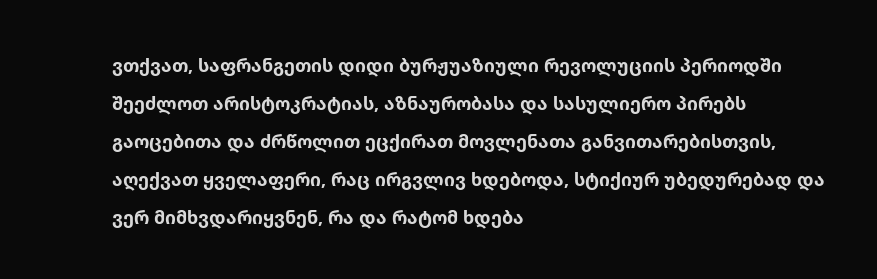ვთქვათ, საფრანგეთის დიდი ბურჟუაზიული რევოლუციის პერიოდში შეეძლოთ არისტოკრატიას, აზნაურობასა და სასულიერო პირებს გაოცებითა და ძრწოლით ეცქირათ მოვლენათა განვითარებისთვის, აღექვათ ყველაფერი, რაც ირგვლივ ხდებოდა, სტიქიურ უბედურებად და ვერ მიმხვდარიყვნენ, რა და რატომ ხდება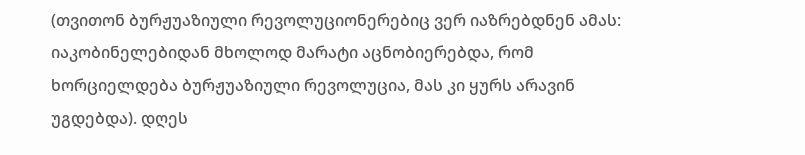(თვითონ ბურჟუაზიული რევოლუციონერებიც ვერ იაზრებდნენ ამას: იაკობინელებიდან მხოლოდ მარატი აცნობიერებდა, რომ ხორციელდება ბურჟუაზიული რევოლუცია, მას კი ყურს არავინ უგდებდა). დღეს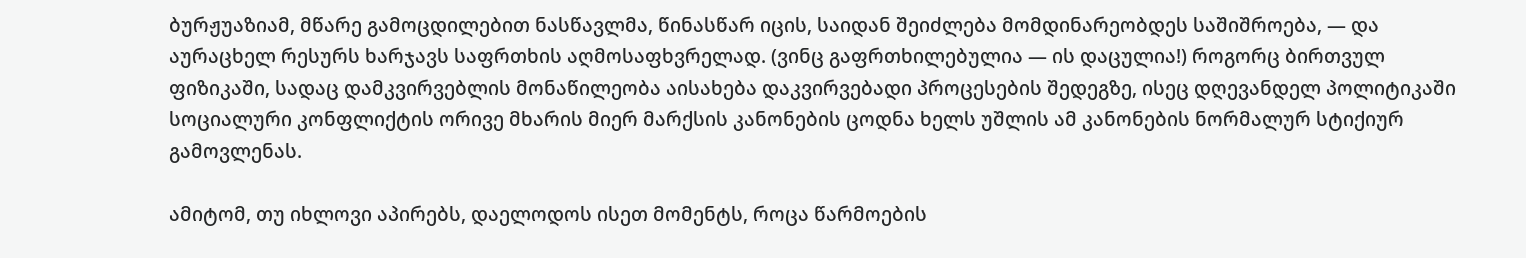ბურჟუაზიამ, მწარე გამოცდილებით ნასწავლმა, წინასწარ იცის, საიდან შეიძლება მომდინარეობდეს საშიშროება, — და აურაცხელ რესურს ხარჯავს საფრთხის აღმოსაფხვრელად. (ვინც გაფრთხილებულია — ის დაცულია!) როგორც ბირთვულ ფიზიკაში, სადაც დამკვირვებლის მონაწილეობა აისახება დაკვირვებადი პროცესების შედეგზე, ისეც დღევანდელ პოლიტიკაში სოციალური კონფლიქტის ორივე მხარის მიერ მარქსის კანონების ცოდნა ხელს უშლის ამ კანონების ნორმალურ სტიქიურ გამოვლენას.

ამიტომ, თუ იხლოვი აპირებს, დაელოდოს ისეთ მომენტს, როცა წარმოების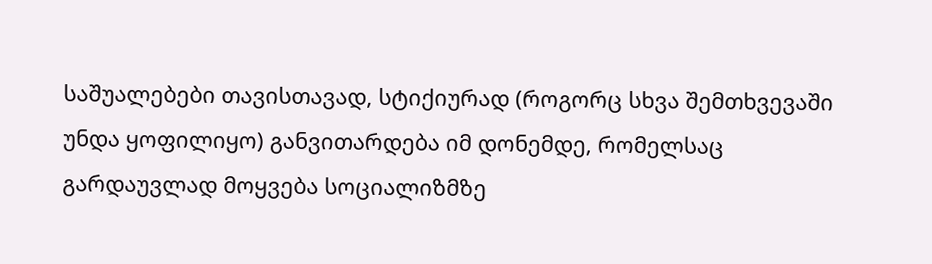საშუალებები თავისთავად, სტიქიურად (როგორც სხვა შემთხვევაში უნდა ყოფილიყო) განვითარდება იმ დონემდე, რომელსაც გარდაუვლად მოყვება სოციალიზმზე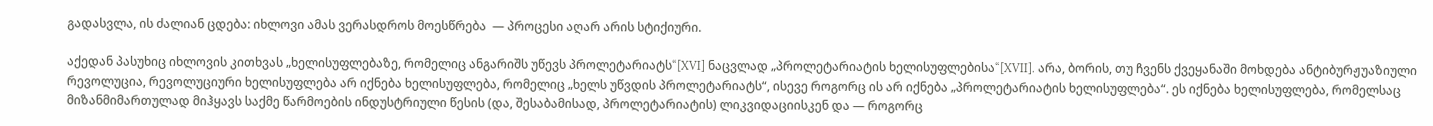გადასვლა, ის ძალიან ცდება: იხლოვი ამას ვერასდროს მოესწრება  — პროცესი აღარ არის სტიქიური.

აქედან პასუხიც იხლოვის კითხვას „ხელისუფლებაზე, რომელიც ანგარიშს უწევს პროლეტარიატს“[XVI] ნაცვლად „პროლეტარიატის ხელისუფლებისა“[XVII]. არა, ბორის, თუ ჩვენს ქვეყანაში მოხდება ანტიბურჟუაზიული რევოლუცია, რევოლუციური ხელისუფლება არ იქნება ხელისუფლება, რომელიც „ხელს უწვდის პროლეტარიატს“, ისევე როგორც ის არ იქნება „პროლეტარიატის ხელისუფლება“. ეს იქნება ხელისუფლება, რომელსაც მიზანმიმართულად მიჰყავს საქმე წარმოების ინდუსტრიული წესის (და, შესაბამისად, პროლეტარიატის) ლიკვიდაციისკენ და — როგორც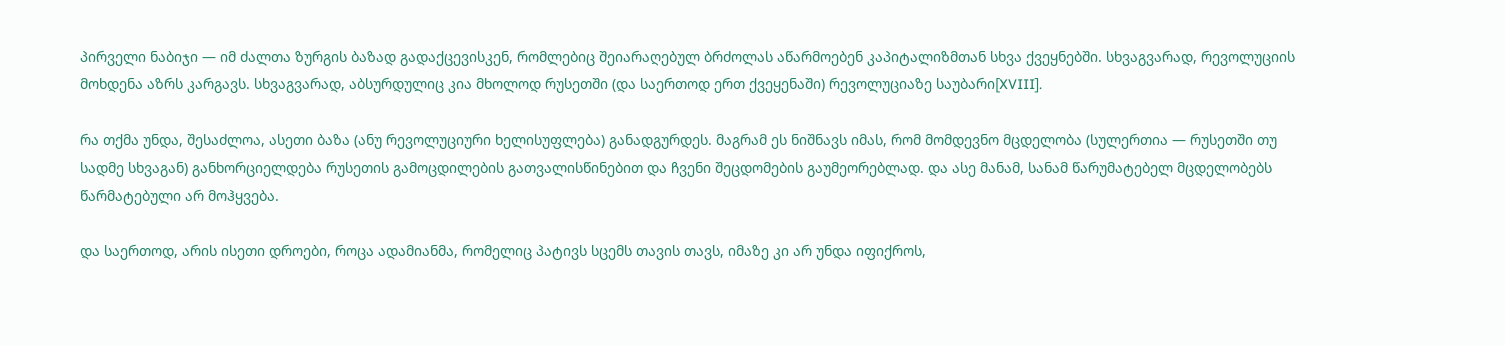პირველი ნაბიჯი — იმ ძალთა ზურგის ბაზად გადაქცევისკენ, რომლებიც შეიარაღებულ ბრძოლას აწარმოებენ კაპიტალიზმთან სხვა ქვეყნებში. სხვაგვარად, რევოლუციის მოხდენა აზრს კარგავს. სხვაგვარად, აბსურდულიც კია მხოლოდ რუსეთში (და საერთოდ ერთ ქვეყენაში) რევოლუციაზე საუბარი[XVIII].

რა თქმა უნდა, შესაძლოა, ასეთი ბაზა (ანუ რევოლუციური ხელისუფლება) განადგურდეს. მაგრამ ეს ნიშნავს იმას, რომ მომდევნო მცდელობა (სულერთია — რუსეთში თუ სადმე სხვაგან) განხორციელდება რუსეთის გამოცდილების გათვალისწინებით და ჩვენი შეცდომების გაუმეორებლად. და ასე მანამ, სანამ წარუმატებელ მცდელობებს წარმატებული არ მოჰყვება.

და საერთოდ, არის ისეთი დროები, როცა ადამიანმა, რომელიც პატივს სცემს თავის თავს, იმაზე კი არ უნდა იფიქროს,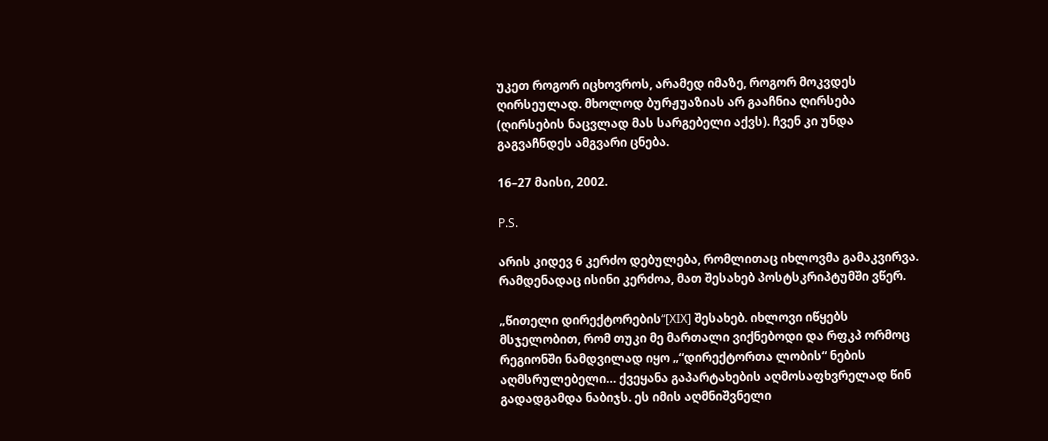უკეთ როგორ იცხოვროს, არამედ იმაზე, როგორ მოკვდეს ღირსეულად. მხოლოდ ბურჟუაზიას არ გააჩნია ღირსება (ღირსების ნაცვლად მას სარგებელი აქვს). ჩვენ კი უნდა გაგვაჩნდეს ამგვარი ცნება.

16–27 მაისი, 2002.

P.S.

არის კიდევ 6 კერძო დებულება, რომლითაც იხლოვმა გამაკვირვა. რამდენადაც ისინი კერძოა, მათ შესახებ პოსტსკრიპტუმში ვწერ.

„წითელი დირექტორების“[XIX] შესახებ. იხლოვი იწყებს მსჯელობით, რომ თუკი მე მართალი ვიქნებოდი და რფკპ ორმოც რეგიონში ნამდვილად იყო „“დირექტორთა ლობის“ ნების აღმსრულებელი… ქვეყანა გაპარტახების აღმოსაფხვრელად წინ გადადგამდა ნაბიჯს. ეს იმის აღმნიშვნელი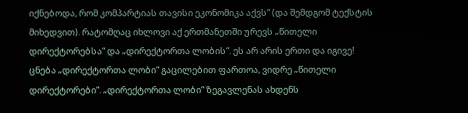იქნებოდა, რომ კომპარტიას თავისი ეკონომიკა აქვს“ (და შემდგომ ტექსტის მიხედვით). რატომღაც იხლოვი აქ ერთმანეთში ურევს „წითელი დირექტორებსა“ და „დირექტორთა ლობის“. ეს არ არის ერთი და იგივე! ცნება „დირექტორთა ლობი“ გაცილებით ფართოა, ვიდრე „წითელი დირექტორები“. „დირექტორთა ლობი“ ზეგავლენას ახდენს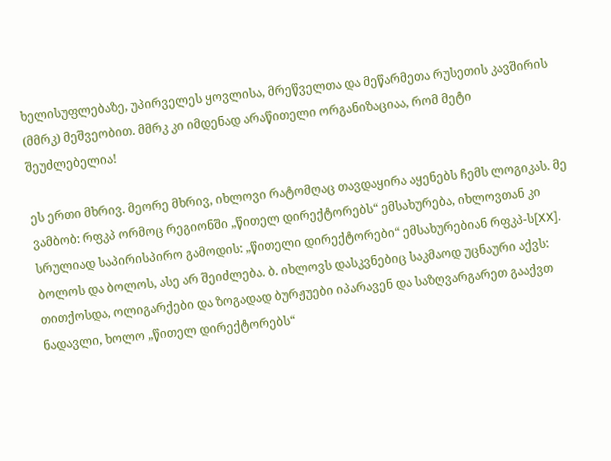ხელისუფლებაზე, უპირველეს ყოვლისა, მრეწველთა და მეწარმეთა რუსეთის კავშირის (მმრკ) მეშვეობით. მმრკ კი იმდენად არაწითელი ორგანიზაციაა, რომ მეტი შეუძლებელია!

ეს ერთი მხრივ. მეორე მხრივ, იხლოვი რატომღაც თავდაყირა აყენებს ჩემს ლოგიკას. მე ვამბობ: რფკპ ორმოც რეგიონში „წითელ დირექტორებს“ ემსახურება, იხლოვთან კი სრულიად საპირისპირო გამოდის: „წითელი დირექტორები“ ემსახურებიან რფკპ-ს[XX].  ბოლოს და ბოლოს, ასე არ შეიძლება. ბ. იხლოვს დასკვნებიც საკმაოდ უცნაური აქვს: თითქოსდა, ოლიგარქები და ზოგადად ბურჟუები იპარავენ და საზღვარგარეთ გააქვთ ნადავლი, ხოლო „წითელ დირექტორებს“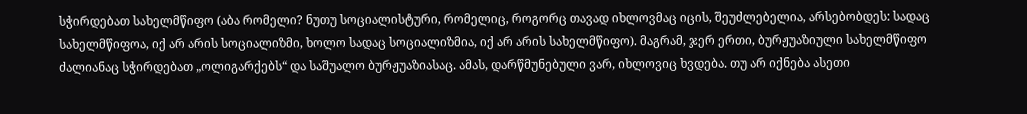სჭირდებათ სახელმწიფო (აბა რომელი? ნუთუ სოციალისტური, რომელიც, როგორც თავად იხლოვმაც იცის, შეუძლებელია, არსებობდეს: სადაც სახელმწიფოა, იქ არ არის სოციალიზმი, ხოლო სადაც სოციალიზმია, იქ არ არის სახელმწიფო). მაგრამ, ჯერ ერთი, ბურჟუაზიული სახელმწიფო ძალიანაც სჭირდებათ „ოლიგარქებს“ და საშუალო ბურჟუაზიასაც. ამას, დარწმუნებული ვარ, იხლოვიც ხვდება. თუ არ იქნება ასეთი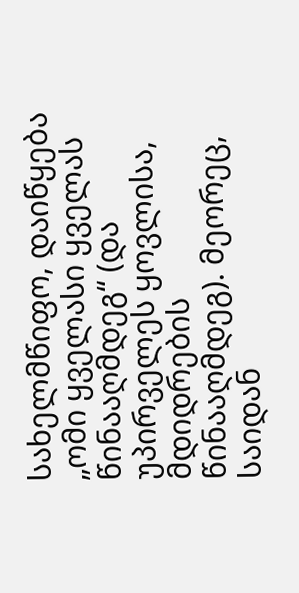სახელმწიფო, დაიწყება „ომი ყველასი ყველას წინააღმდეგ“ (და უპირველეს ყოვლისა, მდიდრების წინააღმდეგ). მეორეც, საიდან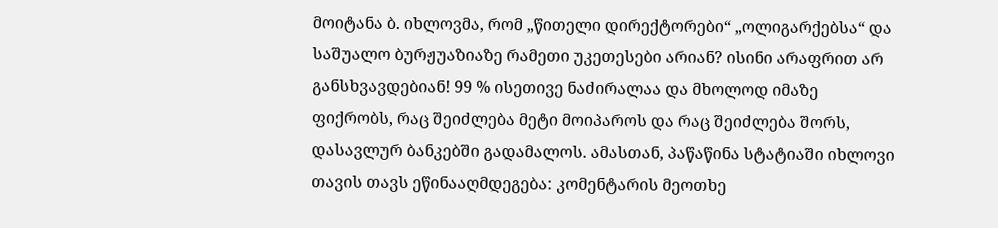მოიტანა ბ. იხლოვმა, რომ „წითელი დირექტორები“ „ოლიგარქებსა“ და საშუალო ბურჟუაზიაზე რამეთი უკეთესები არიან? ისინი არაფრით არ განსხვავდებიან! 99 % ისეთივე ნაძირალაა და მხოლოდ იმაზე ფიქრობს, რაც შეიძლება მეტი მოიპაროს და რაც შეიძლება შორს, დასავლურ ბანკებში გადამალოს. ამასთან, პაწაწინა სტატიაში იხლოვი თავის თავს ეწინააღმდეგება: კომენტარის მეოთხე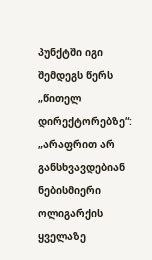პუნქტში იგი შემდეგს წერს „წითელ დირექტორებზე“: „არაფრით არ განსხვავდებიან ნებისმიერი ოლიგარქის ყველაზე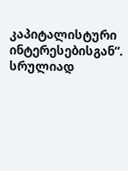კაპიტალისტური ინტერესებისგან“. სრულიად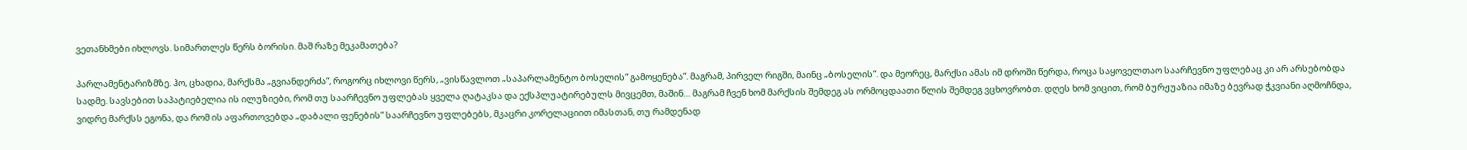ვეთანხმები იხლოვს. სიმართლეს წერს ბორისი. მაშ რაზე მეკამათება?

პარლამენტარიზმზე. ჰო, ცხადია, მარქსმა „გვიანდერძა“, როგორც იხლოვი წერს, „ვისწავლოთ „საპარლამენტო ბოსელის“ გამოყენება“. მაგრამ, პირველ რიგში, მაინც „ბოსელის“. და მეორეც, მარქსი ამას იმ დროში წერდა, როცა საყოველთაო საარჩევნო უფლებაც კი არ არსებობდა სადმე. სავსებით საპატიებელია ის ილუზიები, რომ თუ საარჩევნო უფლებას ყველა ღატაკსა და ექსპლუატირებულს მივცემთ, მაშინ… მაგრამ ჩვენ ხომ მარქსის შემდეგ ას ორმოცდაათი წლის შემდეგ ვცხოვრობთ. დღეს ხომ ვიცით, რომ ბურჟუაზია იმაზე ბევრად ჭკვიანი აღმოჩნდა, ვიდრე მარქსს ეგონა, და რომ ის აფართოვებდა „დაბალი ფენების“ საარჩევნო უფლებებს, მკაცრი კორელაციით იმასთან, თუ რამდენად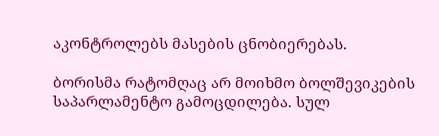აკონტროლებს მასების ცნობიერებას.

ბორისმა რატომღაც არ მოიხმო ბოლშევიკების საპარლამენტო გამოცდილება. სულ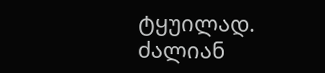ტყუილად. ძალიან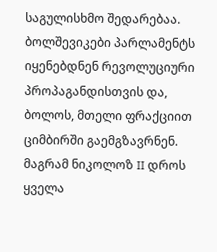საგულისხმო შედარებაა. ბოლშევიკები პარლამენტს იყენებდნენ რევოლუციური პროპაგანდისთვის და, ბოლოს, მთელი ფრაქციით ციმბირში გაემგზავრნენ. მაგრამ ნიკოლოზ II დროს ყველა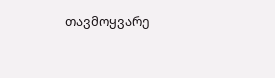თავმოყვარე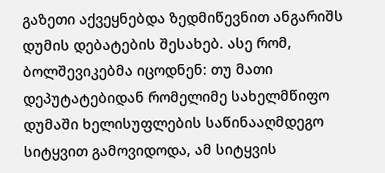გაზეთი აქვეყნებდა ზედმიწევნით ანგარიშს დუმის დებატების შესახებ. ასე რომ, ბოლშევიკებმა იცოდნენ: თუ მათი დეპუტატებიდან რომელიმე სახელმწიფო დუმაში ხელისუფლების საწინააღმდეგო სიტყვით გამოვიდოდა, ამ სიტყვის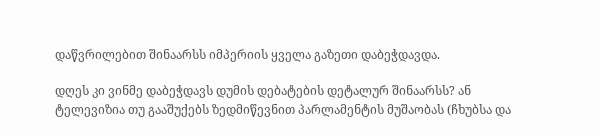დაწვრილებით შინაარსს იმპერიის ყველა გაზეთი დაბეჭდავდა.

დღეს კი ვინმე დაბეჭდავს დუმის დებატების დეტალურ შინაარსს? ან ტელევიზია თუ გააშუქებს ზედმიწევნით პარლამენტის მუშაობას (ჩხუბსა და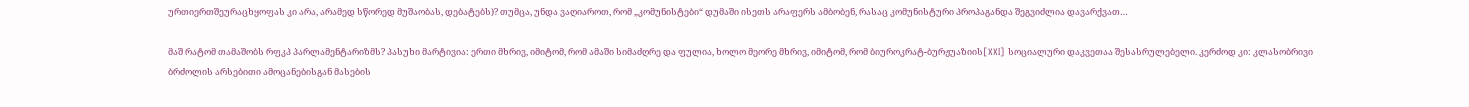ურთიერთშეურაცხყოფას კი არა, არამედ სწორედ მუშაობას, დებატებს)? თუმცა, უნდა ვაღიაროთ, რომ „კომუნისტები“ დუმაში ისეთს არაფერს ამბობენ, რასაც კომუნისტური პროპაგანდა შეგვიძლია დავარქვათ…

მაშ რატომ თამაშობს რფკპ პარლამენტარიზმს? პასუხი მარტივია: ერთი მხრივ, იმიტომ, რომ ამაში სიმაძღრე და ფულია, ხოლო მეორე მხრივ, იმიტომ, რომ ბიუროკრატ-ბურჟუაზიის[XXI] სოციალური დაკვეთაა შესასრულებელი. კერძოდ კი: კლასობრივი ბრძოლის არსებითი ამოცანებისგან მასების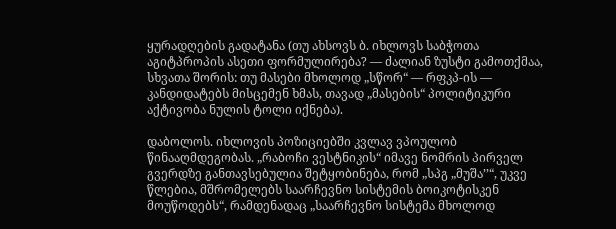ყურადღების გადატანა (თუ ახსოვს ბ. იხლოვს საბჭოთა აგიტპროპის ასეთი ფორმულირება? — ძალიან ზუსტი გამოთქმაა, სხვათა შორის: თუ მასები მხოლოდ „სწორ“ — რფკპ-ის — კანდიდატებს მისცემენ ხმას, თავად „მასების“ პოლიტიკური აქტივობა ნულის ტოლი იქნება).

დაბოლოს. იხლოვის პოზიციებში კვლავ ვპოულობ წინააღმდეგობას. „რაბოჩი ვესტნიკის“ იმავე ნომრის პირველ გვერდზე განთავსებულია შეტყობინება, რომ „სპგ „მუშა’’“, უკვე წლებია, მშრომელებს საარჩევნო სისტემის ბოიკოტისკენ მოუწოდებს“, რამდენადაც „საარჩევნო სისტემა მხოლოდ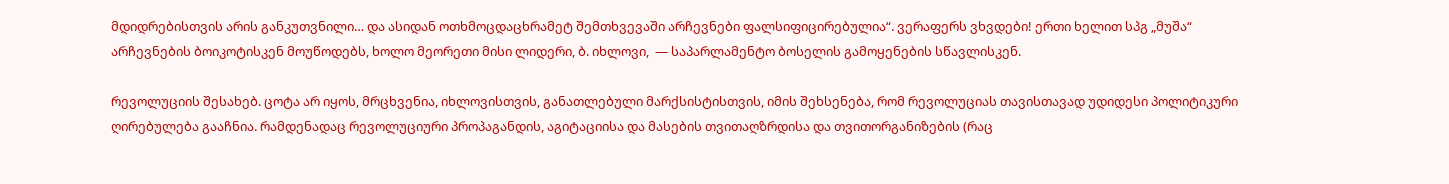მდიდრებისთვის არის განკუთვნილი… და ასიდან ოთხმოცდაცხრამეტ შემთხვევაში არჩევნები ფალსიფიცირებულია“. ვერაფერს ვხვდები! ერთი ხელით სპგ „მუშა“ არჩევნების ბოიკოტისკენ მოუწოდებს, ხოლო მეორეთი მისი ლიდერი, ბ. იხლოვი,  — საპარლამენტო ბოსელის გამოყენების სწავლისკენ.

რევოლუციის შესახებ. ცოტა არ იყოს, მრცხვენია, იხლოვისთვის, განათლებული მარქსისტისთვის, იმის შეხსენება, რომ რევოლუციას თავისთავად უდიდესი პოლიტიკური ღირებულება გააჩნია. რამდენადაც რევოლუციური პროპაგანდის, აგიტაციისა და მასების თვითაღზრდისა და თვითორგანიზების (რაც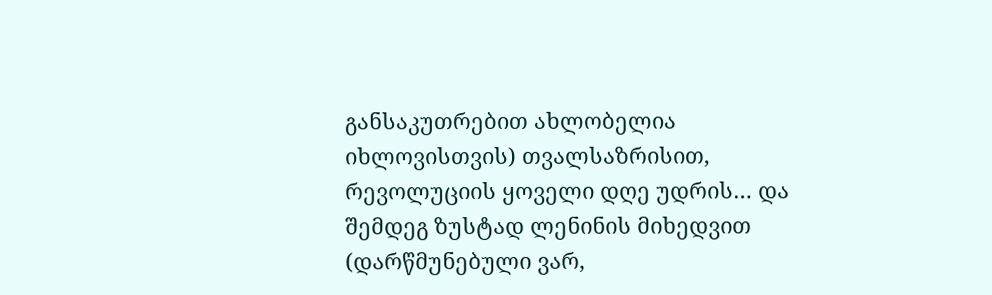განსაკუთრებით ახლობელია იხლოვისთვის) თვალსაზრისით, რევოლუციის ყოველი დღე უდრის… და შემდეგ ზუსტად ლენინის მიხედვით (დარწმუნებული ვარ,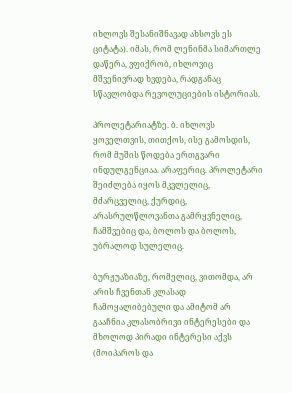იხლოვს შესანიშნავად ახსოვს ეს ციტატა). იმას, რომ ლენინმა სიმართლე დაწერა, ვფიქრობ, იხლოვიც მშვენივრად ხვდება, რადგანაც სწავლობდა რევოლუციების ისტორიას.

პროლეტარიატზე. ბ. იხლოვს ყოველთვის, თითქოს, ისე გამოსდის, რომ მუშის წოდება ერთგვარი ინდულგენციაა. არაფერიც. პროლეტარი შეიძლება იყოს მკვლელიც, მძარცველიც, ქურდიც, არასრულწლოვანთა გამრყვნელიც, ჩამშვებიც და, ბოლოს და ბოლოს, უბრალოდ სულელიც.

ბურჟუაზიაზე, რომელიც, ვითომდა, არ არის ჩვენთან კლასად ჩამოყალიბებული და ამიტომ არ გააჩნია კლასობრივი ინტერესები და მხოლოდ პირადი ინტერესი აქვს (მოიპაროს და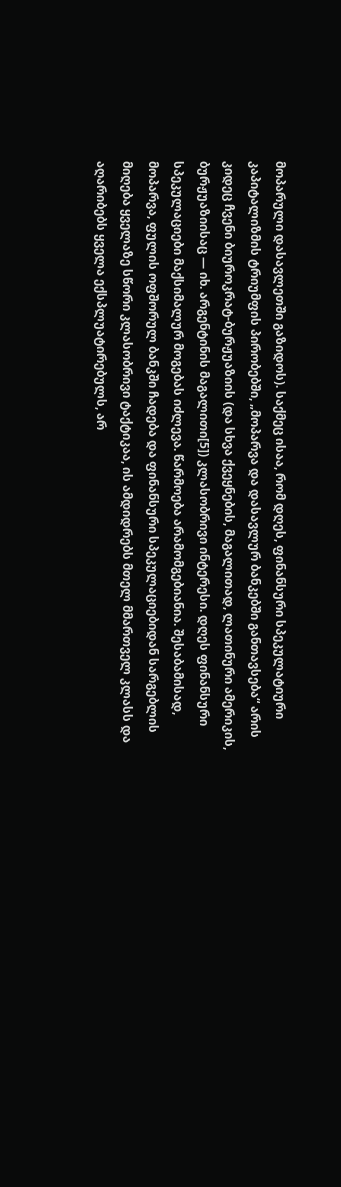მოპარული დასავლეთში გაზიდოს). საქმეც ისაა, რომ დღეს, ფინანსური სპეკულატიური კაპიტალიზმის ტრიუმფის პირობებში, „მოპარვა და დასავლურ ბანკებში განთავსება“ არის კიდეც ჩვენი ბიუროკრატ-ბურჟუაზიის (და სხვა ქვეყნების, მაგალითად, ლათინური ამერიკის, ბურჟუაზიისაც — იხ. არგენტინის მაგალითი[5]) კლასობრივი ინტერესი. დღეს ფინანსური სპეკულაციები მაქსიმალურ მოგებას იძლევა. წარმოება არამომგებიანია. შესაბამისად, მოპარვა, ფულის ოფშორულ ბანკში ჩადება და ფინანსური სპეკულაციებიდან სარგებლის მიღება ყველაზე სწორი კლასობრივი ტაქტიკაა, ის ამდიდრებს მთელ მმართველ კლასს და აღარიბებს ყველა ექსპლუატირებულს, არ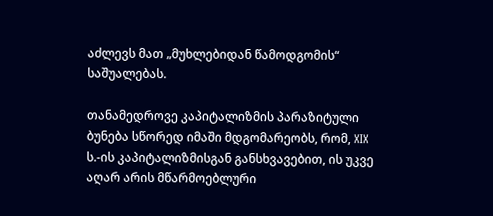აძლევს მათ „მუხლებიდან წამოდგომის“ საშუალებას.

თანამედროვე კაპიტალიზმის პარაზიტული ბუნება სწორედ იმაში მდგომარეობს, რომ, XIX ს.-ის კაპიტალიზმისგან განსხვავებით, ის უკვე აღარ არის მწარმოებლური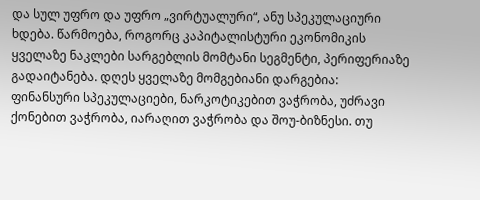და სულ უფრო და უფრო „ვირტუალური“, ანუ სპეკულაციური ხდება. წარმოება, როგორც კაპიტალისტური ეკონომიკის ყველაზე ნაკლები სარგებლის მომტანი სეგმენტი, პერიფერიაზე გადაიტანება. დღეს ყველაზე მომგებიანი დარგებია: ფინანსური სპეკულაციები, ნარკოტიკებით ვაჭრობა, უძრავი ქონებით ვაჭრობა, იარაღით ვაჭრობა და შოუ-ბიზნესი. თუ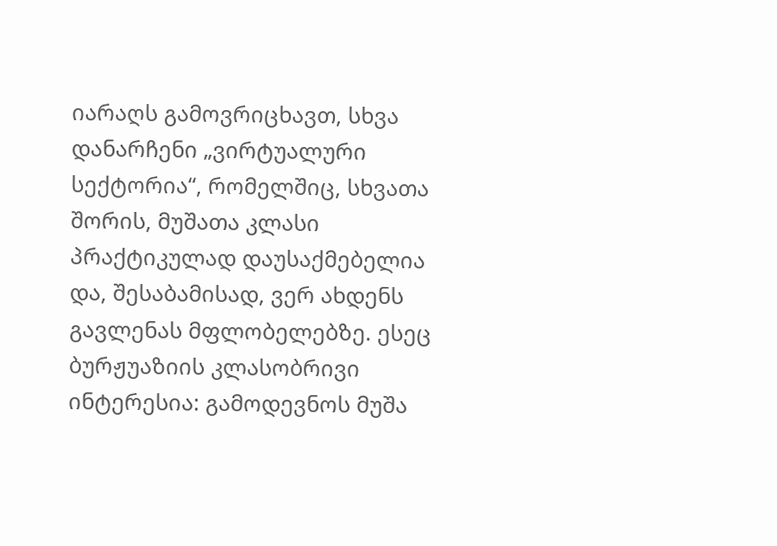იარაღს გამოვრიცხავთ, სხვა დანარჩენი „ვირტუალური სექტორია“, რომელშიც, სხვათა შორის, მუშათა კლასი პრაქტიკულად დაუსაქმებელია და, შესაბამისად, ვერ ახდენს გავლენას მფლობელებზე. ესეც ბურჟუაზიის კლასობრივი ინტერესია: გამოდევნოს მუშა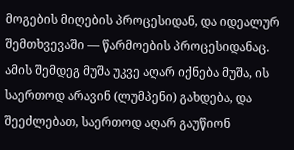მოგების მიღების პროცესიდან, და იდეალურ შემთხვევაში — წარმოების პროცესიდანაც. ამის შემდეგ მუშა უკვე აღარ იქნება მუშა, ის საერთოდ არავინ (ლუმპენი) გახდება, და შეეძლებათ, საერთოდ აღარ გაუწიონ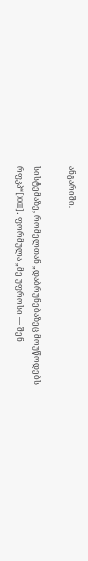ანგარიში.

სისტემაზე, რომელთან „დაბრუნებაზეც მოუწოდებს რფკპ“[XXII]. ფორმულა „მე უფროსი — შენ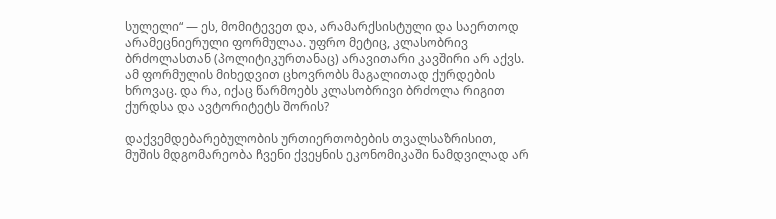სულელი“ — ეს, მომიტევეთ და, არამარქსისტული და საერთოდ არამეცნიერული ფორმულაა. უფრო მეტიც, კლასობრივ ბრძოლასთან (პოლიტიკურთანაც) არავითარი კავშირი არ აქვს. ამ ფორმულის მიხედვით ცხოვრობს მაგალითად ქურდების ხროვაც. და რა, იქაც წარმოებს კლასობრივი ბრძოლა რიგით ქურდსა და ავტორიტეტს შორის?

დაქვემდებარებულობის ურთიერთობების თვალსაზრისით, მუშის მდგომარეობა ჩვენი ქვეყნის ეკონომიკაში ნამდვილად არ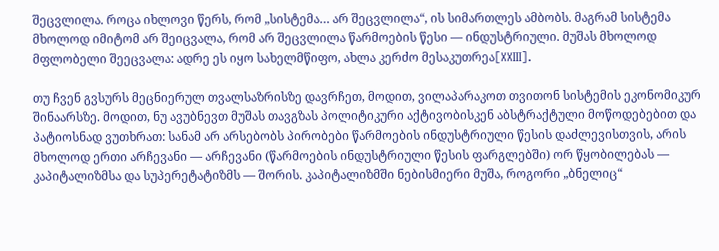შეცვლილა. როცა იხლოვი წერს, რომ „სისტემა… არ შეცვლილა“, ის სიმართლეს ამბობს. მაგრამ სისტემა მხოლოდ იმიტომ არ შეიცვალა, რომ არ შეცვლილა წარმოების წესი — ინდუსტრიული. მუშას მხოლოდ მფლობელი შეეცვალა: ადრე ეს იყო სახელმწიფო, ახლა კერძო მესაკუთრეა[XXIII].

თუ ჩვენ გვსურს მეცნიერულ თვალსაზრისზე დავრჩეთ, მოდით, ვილაპარაკოთ თვითონ სისტემის ეკონომიკურ შინაარსზე. მოდით, ნუ ავუბნევთ მუშას თავგზას პოლიტიკური აქტივობისკენ აბსტრაქტული მოწოდებებით და პატიოსნად ვუთხრათ: სანამ არ არსებობს პირობები წარმოების ინდუსტრიული წესის დაძლევისთვის, არის მხოლოდ ერთი არჩევანი — არჩევანი (წარმოების ინდუსტრიული წესის ფარგლებში) ორ წყობილებას — კაპიტალიზმსა და სუპერეტატიზმს — შორის. კაპიტალიზმში ნებისმიერი მუშა, როგორი „ბნელიც“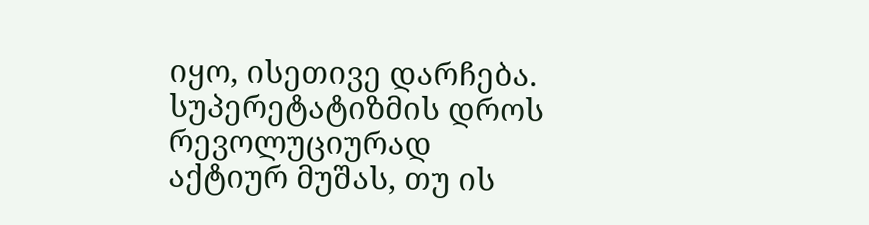იყო, ისეთივე დარჩება. სუპერეტატიზმის დროს რევოლუციურად აქტიურ მუშას, თუ ის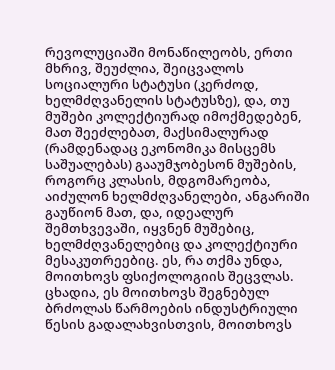რევოლუციაში მონაწილეობს, ერთი მხრივ, შეუძლია, შეიცვალოს სოციალური სტატუსი (კერძოდ, ხელმძღვანელის სტატუსზე), და, თუ მუშები კოლექტიურად იმოქმედებენ, მათ შეეძლებათ, მაქსიმალურად (რამდენადაც ეკონომიკა მისცემს საშუალებას) გააუმჯობესონ მუშების, როგორც კლასის, მდგომარეობა, აიძულონ ხელმძღვანელები, ანგარიში გაუწიონ მათ, და, იდეალურ შემთხვევაში, იყვნენ მუშებიც, ხელმძღვანელებიც და კოლექტიური მესაკუთრეებიც. ეს, რა თქმა უნდა, მოითხოვს ფსიქოლოგიის შეცვლას. ცხადია, ეს მოითხოვს შეგნებულ ბრძოლას წარმოების ინდუსტრიული წესის გადალახვისთვის, მოითხოვს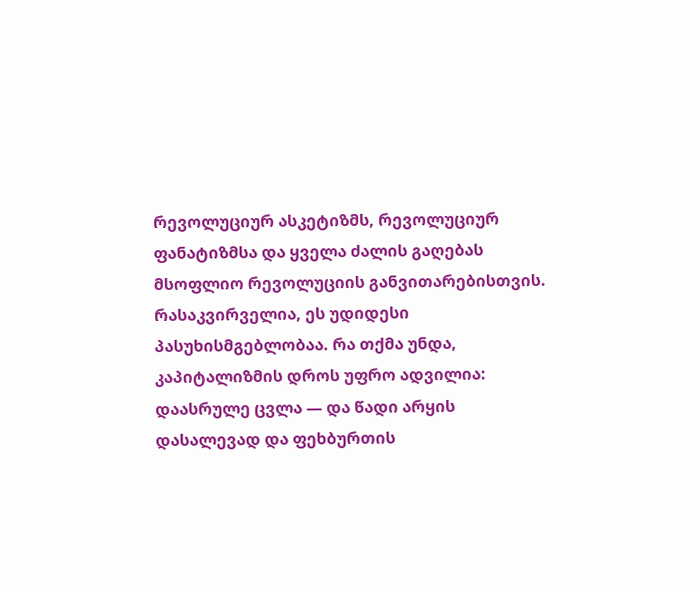რევოლუციურ ასკეტიზმს, რევოლუციურ ფანატიზმსა და ყველა ძალის გაღებას მსოფლიო რევოლუციის განვითარებისთვის. რასაკვირველია, ეს უდიდესი პასუხისმგებლობაა. რა თქმა უნდა, კაპიტალიზმის დროს უფრო ადვილია: დაასრულე ცვლა — და წადი არყის დასალევად და ფეხბურთის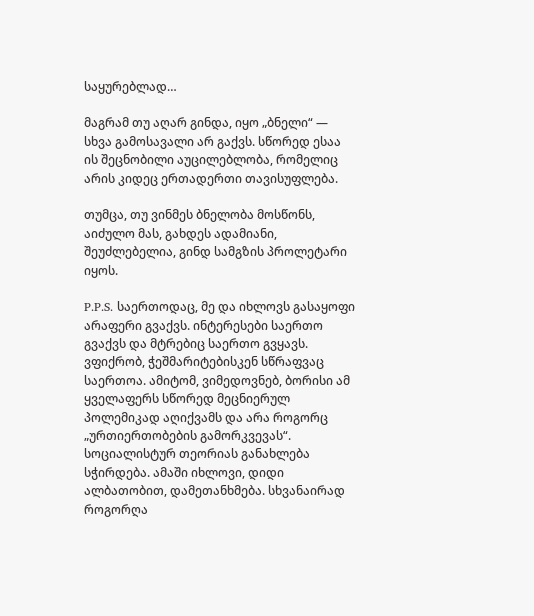საყურებლად…

მაგრამ თუ აღარ გინდა, იყო „ბნელი“ — სხვა გამოსავალი არ გაქვს. სწორედ ესაა ის შეცნობილი აუცილებლობა, რომელიც არის კიდეც ერთადერთი თავისუფლება.

თუმცა, თუ ვინმეს ბნელობა მოსწონს, აიძულო მას, გახდეს ადამიანი, შეუძლებელია, გინდ სამგზის პროლეტარი იყოს.

P.P.S. საერთოდაც, მე და იხლოვს გასაყოფი არაფერი გვაქვს. ინტერესები საერთო გვაქვს და მტრებიც საერთო გვყავს. ვფიქრობ, ჭეშმარიტებისკენ სწრაფვაც საერთოა. ამიტომ, ვიმედოვნებ, ბორისი ამ ყველაფერს სწორედ მეცნიერულ პოლემიკად აღიქვამს და არა როგორც „ურთიერთობების გამორკვევას“. სოციალისტურ თეორიას განახლება სჭირდება. ამაში იხლოვი, დიდი ალბათობით, დამეთანხმება. სხვანაირად როგორღა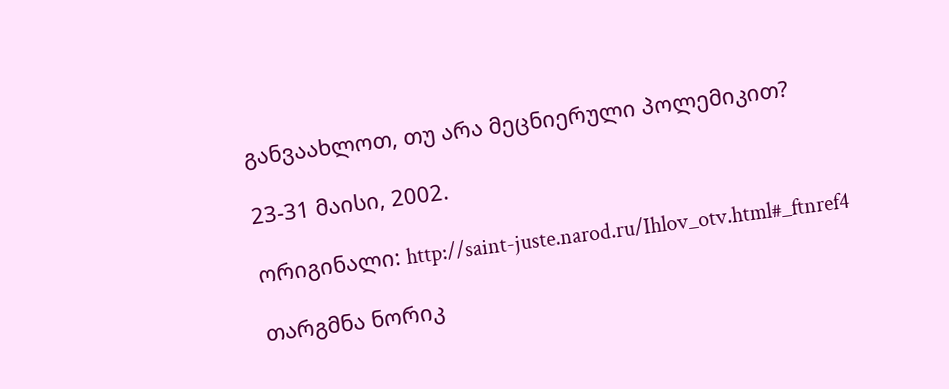განვაახლოთ, თუ არა მეცნიერული პოლემიკით?

23-31 მაისი, 2002.

ორიგინალი: http://saint-juste.narod.ru/Ihlov_otv.html#_ftnref4

თარგმნა ნორიკ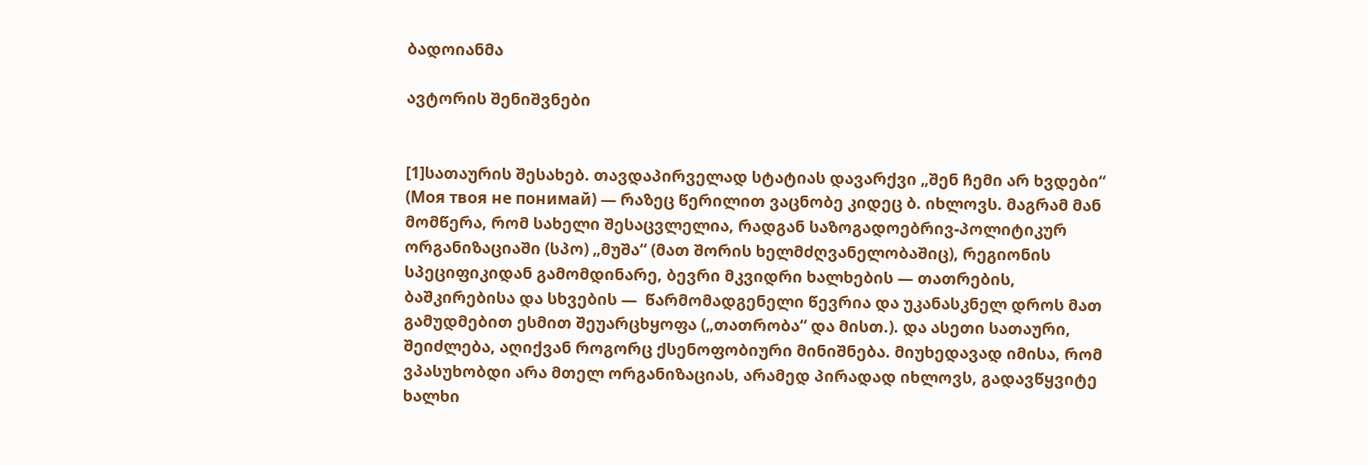ბადოიანმა

ავტორის შენიშვნები


[1]სათაურის შესახებ. თავდაპირველად სტატიას დავარქვი „შენ ჩემი არ ხვდები“ (Моя твоя не понимай) — რაზეც წერილით ვაცნობე კიდეც ბ. იხლოვს. მაგრამ მან მომწერა, რომ სახელი შესაცვლელია, რადგან საზოგადოებრივ-პოლიტიკურ ორგანიზაციაში (სპო) „მუშა“ (მათ შორის ხელმძღვანელობაშიც), რეგიონის სპეციფიკიდან გამომდინარე, ბევრი მკვიდრი ხალხების — თათრების, ბაშკირებისა და სხვების —  წარმომადგენელი წევრია და უკანასკნელ დროს მათ გამუდმებით ესმით შეუარცხყოფა („თათრობა“ და მისთ.). და ასეთი სათაური, შეიძლება, აღიქვან როგორც ქსენოფობიური მინიშნება. მიუხედავად იმისა, რომ ვპასუხობდი არა მთელ ორგანიზაციას, არამედ პირადად იხლოვს, გადავწყვიტე ხალხი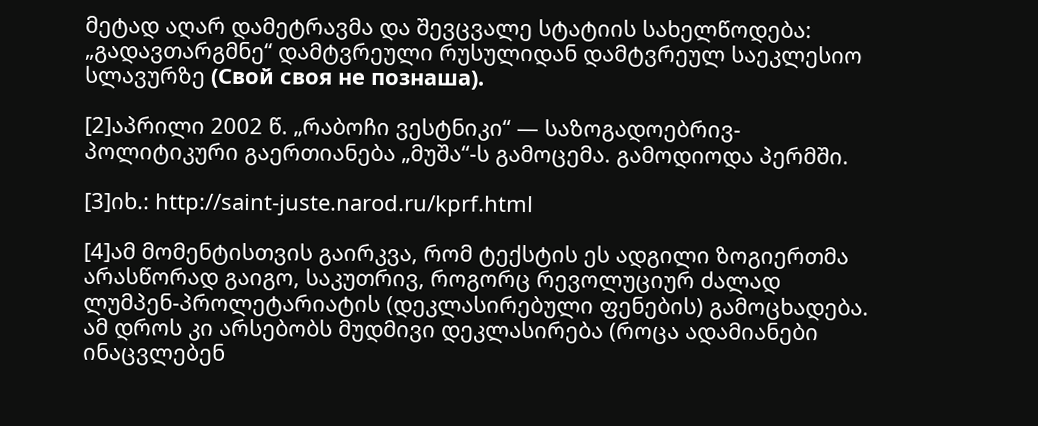მეტად აღარ დამეტრავმა და შევცვალე სტატიის სახელწოდება: „გადავთარგმნე“ დამტვრეული რუსულიდან დამტვრეულ საეკლესიო სლავურზე (Свой своя не познаша).

[2]აპრილი 2002 წ. „რაბოჩი ვესტნიკი“ — საზოგადოებრივ-პოლიტიკური გაერთიანება „მუშა“-ს გამოცემა. გამოდიოდა პერმში.

[3]იხ.: http://saint-juste.narod.ru/kprf.html

[4]ამ მომენტისთვის გაირკვა, რომ ტექსტის ეს ადგილი ზოგიერთმა არასწორად გაიგო, საკუთრივ, როგორც რევოლუციურ ძალად ლუმპენ-პროლეტარიატის (დეკლასირებული ფენების) გამოცხადება. ამ დროს კი არსებობს მუდმივი დეკლასირება (როცა ადამიანები ინაცვლებენ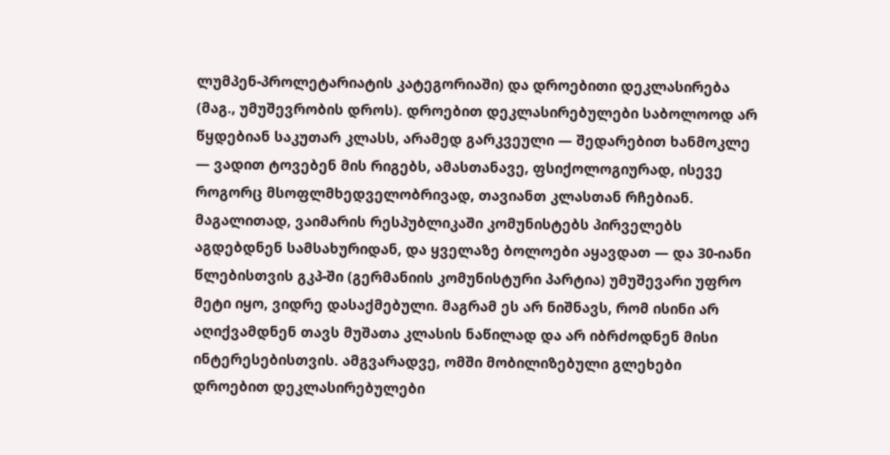ლუმპენ-პროლეტარიატის კატეგორიაში) და დროებითი დეკლასირება (მაგ., უმუშევრობის დროს). დროებით დეკლასირებულები საბოლოოდ არ წყდებიან საკუთარ კლასს, არამედ გარკვეული — შედარებით ხანმოკლე — ვადით ტოვებენ მის რიგებს, ამასთანავე, ფსიქოლოგიურად, ისევე როგორც მსოფლმხედველობრივად, თავიანთ კლასთან რჩებიან. მაგალითად, ვაიმარის რესპუბლიკაში კომუნისტებს პირველებს აგდებდნენ სამსახურიდან, და ყველაზე ბოლოები აყავდათ — და 30-იანი წლებისთვის გკპ-ში (გერმანიის კომუნისტური პარტია) უმუშევარი უფრო მეტი იყო, ვიდრე დასაქმებული. მაგრამ ეს არ ნიშნავს, რომ ისინი არ აღიქვამდნენ თავს მუშათა კლასის ნაწილად და არ იბრძოდნენ მისი ინტერესებისთვის. ამგვარადვე, ომში მობილიზებული გლეხები დროებით დეკლასირებულები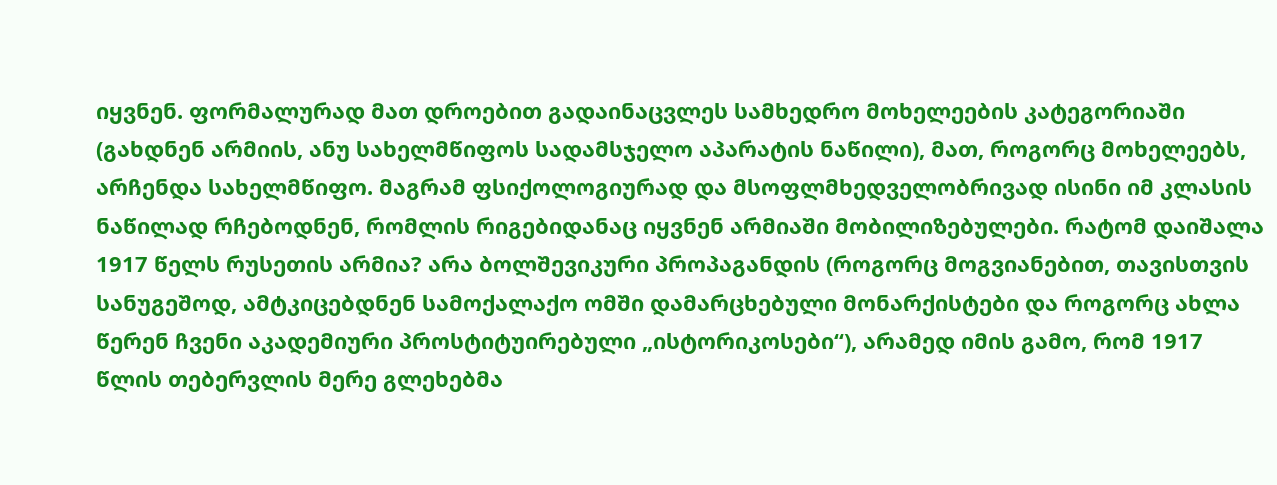იყვნენ. ფორმალურად მათ დროებით გადაინაცვლეს სამხედრო მოხელეების კატეგორიაში (გახდნენ არმიის, ანუ სახელმწიფოს სადამსჯელო აპარატის ნაწილი), მათ, როგორც მოხელეებს, არჩენდა სახელმწიფო. მაგრამ ფსიქოლოგიურად და მსოფლმხედველობრივად ისინი იმ კლასის ნაწილად რჩებოდნენ, რომლის რიგებიდანაც იყვნენ არმიაში მობილიზებულები. რატომ დაიშალა 1917 წელს რუსეთის არმია? არა ბოლშევიკური პროპაგანდის (როგორც მოგვიანებით, თავისთვის სანუგეშოდ, ამტკიცებდნენ სამოქალაქო ომში დამარცხებული მონარქისტები და როგორც ახლა წერენ ჩვენი აკადემიური პროსტიტუირებული „ისტორიკოსები“), არამედ იმის გამო, რომ 1917 წლის თებერვლის მერე გლეხებმა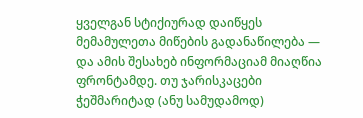ყველგან სტიქიურად დაიწყეს მემამულეთა მიწების გადანაწილება — და ამის შესახებ ინფორმაციამ მიაღწია ფრონტამდე. თუ ჯარისკაცები ჭეშმარიტად (ანუ სამუდამოდ)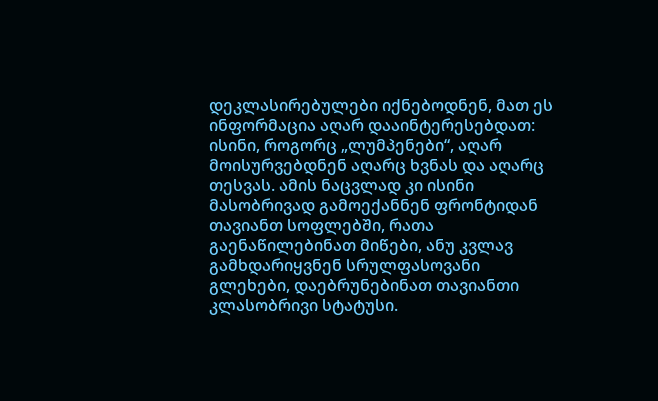დეკლასირებულები იქნებოდნენ, მათ ეს ინფორმაცია აღარ დააინტერესებდათ: ისინი, როგორც „ლუმპენები“, აღარ მოისურვებდნენ აღარც ხვნას და აღარც თესვას. ამის ნაცვლად კი ისინი მასობრივად გამოექანნენ ფრონტიდან თავიანთ სოფლებში, რათა გაენაწილებინათ მიწები, ანუ კვლავ გამხდარიყვნენ სრულფასოვანი გლეხები, დაებრუნებინათ თავიანთი კლასობრივი სტატუსი.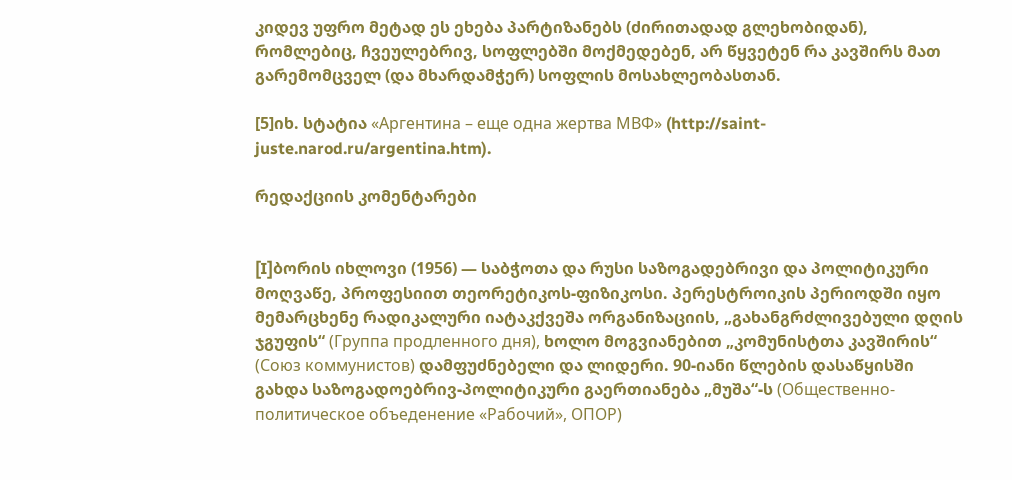კიდევ უფრო მეტად ეს ეხება პარტიზანებს (ძირითადად გლეხობიდან), რომლებიც, ჩვეულებრივ, სოფლებში მოქმედებენ, არ წყვეტენ რა კავშირს მათ გარემომცველ (და მხარდამჭერ) სოფლის მოსახლეობასთან.

[5]იხ. სტატია «Аргентина – еще одна жертва МВФ» (http://saint-juste.narod.ru/argentina.htm).

რედაქციის კომენტარები


[I]ბორის იხლოვი (1956) — საბჭოთა და რუსი საზოგადებრივი და პოლიტიკური მოღვაწე, პროფესიით თეორეტიკოს-ფიზიკოსი. პერესტროიკის პერიოდში იყო მემარცხენე რადიკალური იატაკქვეშა ორგანიზაციის, „გახანგრძლივებული დღის ჯგუფის“ (Группа продленного дня), ხოლო მოგვიანებით „კომუნისტთა კავშირის“ (Союз коммунистов) დამფუძნებელი და ლიდერი. 90-იანი წლების დასაწყისში გახდა საზოგადოებრივ-პოლიტიკური გაერთიანება „მუშა“-ს (Общественно-политическое объеденение «Рабочий», ОПОР)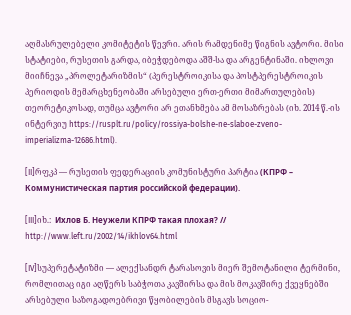აღმასრულებელი კომიტეტის წევრი. არის რამდენიმე წიგნის ავტორი. მისი სტატიები, რუსეთის გარდა, იბეჭდებოდა აშშ-სა და არგენტინაში. იხლოვი მიიჩნევა „პროლეტარიზმის“ (პერესტროიკისა და პოსტპერესტროიკის პერიოდის მემარცხენეობაში არსებული ერთ-ერთი მიმართულების) თეორეტიკოსად, თუმცა ავტორი არ ეთანხმება ამ მოსაზრებას (იხ. 2014 წ.-ის ინტერვიუ https://rusplt.ru/policy/rossiya-bolshe-ne-slaboe-zveno-imperializma-12686.html).

[II]რფკპ — რუსეთის ფედერაციის კომუნისტური პარტია (КПРФ – Коммунистическая партия российской федерации).

[III]იხ.:  Ихлов Б. Неужели КПРФ такая плохая? // http://www.left.ru/2002/14/ikhlov64.html

[IV]სუპერეტატიზმი — ალექსანდრ ტარასოვის მიერ შემოტანილი ტერმინი, რომლითაც იგი აღწერს საბჭოთა კავშირსა და მის მოკავშირე ქვეყნებში არსებული საზოგადოებრივი წყობილების მსგავს სოციო-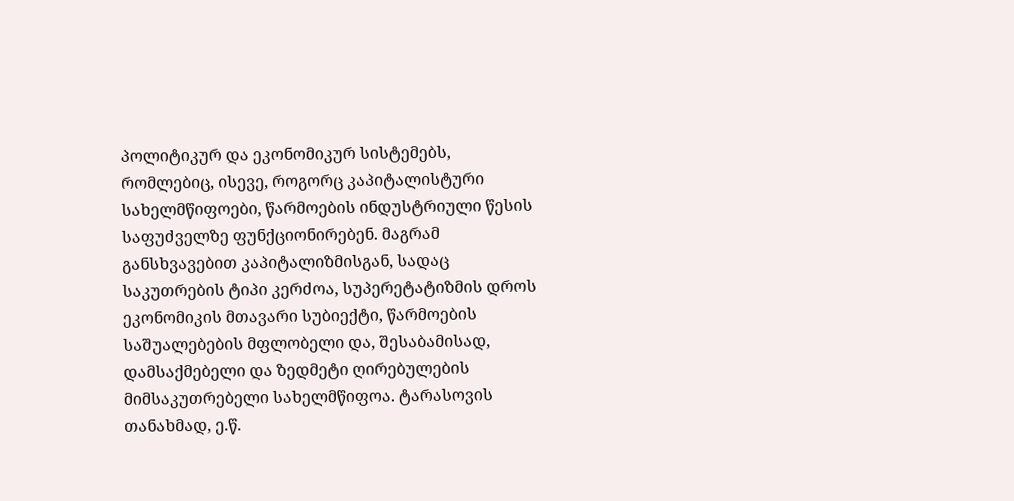პოლიტიკურ და ეკონომიკურ სისტემებს, რომლებიც, ისევე, როგორც კაპიტალისტური სახელმწიფოები, წარმოების ინდუსტრიული წესის საფუძველზე ფუნქციონირებენ. მაგრამ განსხვავებით კაპიტალიზმისგან, სადაც საკუთრების ტიპი კერძოა, სუპერეტატიზმის დროს ეკონომიკის მთავარი სუბიექტი, წარმოების საშუალებების მფლობელი და, შესაბამისად, დამსაქმებელი და ზედმეტი ღირებულების მიმსაკუთრებელი სახელმწიფოა. ტარასოვის თანახმად, ე.წ.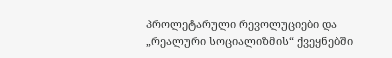პროლეტარული რევოლუციები და „რეალური სოციალიზმის“ ქვეყნებში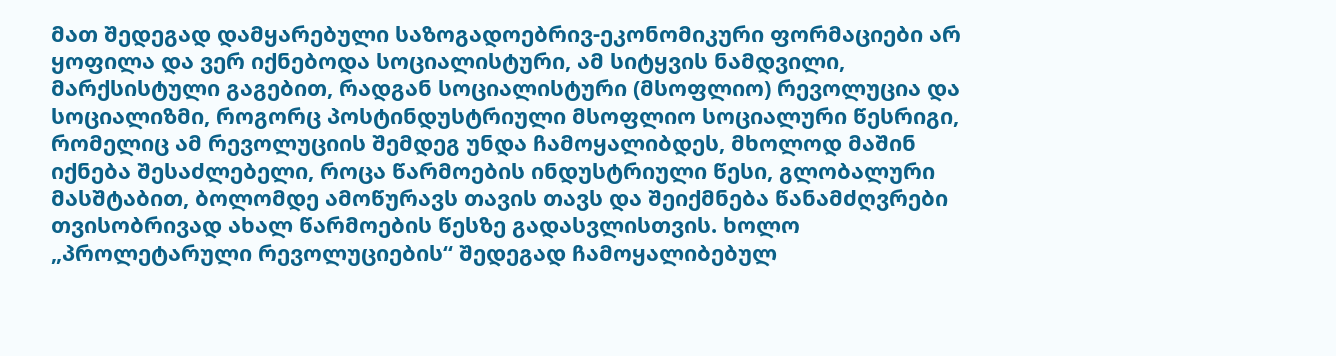მათ შედეგად დამყარებული საზოგადოებრივ-ეკონომიკური ფორმაციები არ ყოფილა და ვერ იქნებოდა სოციალისტური, ამ სიტყვის ნამდვილი, მარქსისტული გაგებით, რადგან სოციალისტური (მსოფლიო) რევოლუცია და სოციალიზმი, როგორც პოსტინდუსტრიული მსოფლიო სოციალური წესრიგი, რომელიც ამ რევოლუციის შემდეგ უნდა ჩამოყალიბდეს, მხოლოდ მაშინ იქნება შესაძლებელი, როცა წარმოების ინდუსტრიული წესი, გლობალური მასშტაბით, ბოლომდე ამოწურავს თავის თავს და შეიქმნება წანამძღვრები თვისობრივად ახალ წარმოების წესზე გადასვლისთვის. ხოლო „პროლეტარული რევოლუციების“ შედეგად ჩამოყალიბებულ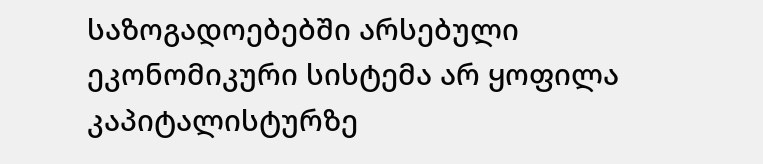საზოგადოებებში არსებული ეკონომიკური სისტემა არ ყოფილა კაპიტალისტურზე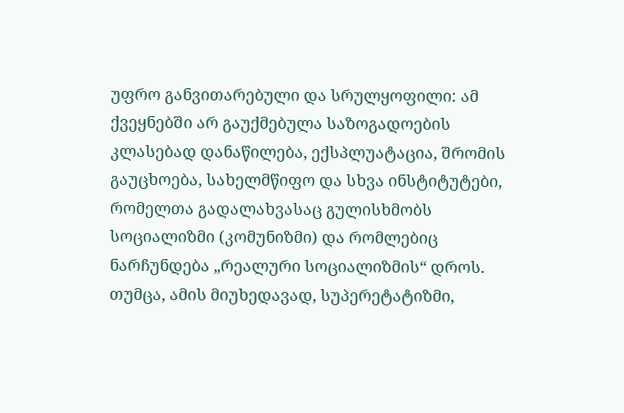უფრო განვითარებული და სრულყოფილი: ამ ქვეყნებში არ გაუქმებულა საზოგადოების კლასებად დანაწილება, ექსპლუატაცია, შრომის გაუცხოება, სახელმწიფო და სხვა ინსტიტუტები, რომელთა გადალახვასაც გულისხმობს სოციალიზმი (კომუნიზმი) და რომლებიც ნარჩუნდება „რეალური სოციალიზმის“ დროს. თუმცა, ამის მიუხედავად, სუპერეტატიზმი,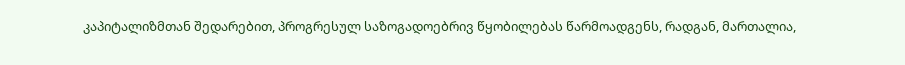კაპიტალიზმთან შედარებით, პროგრესულ საზოგადოებრივ წყობილებას წარმოადგენს, რადგან, მართალია,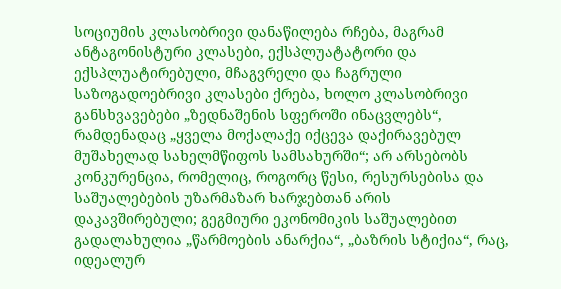სოციუმის კლასობრივი დანაწილება რჩება, მაგრამ ანტაგონისტური კლასები, ექსპლუატატორი და ექსპლუატირებული, მჩაგვრელი და ჩაგრული საზოგადოებრივი კლასები ქრება, ხოლო კლასობრივი განსხვავებები „ზედნაშენის სფეროში ინაცვლებს“, რამდენადაც „ყველა მოქალაქე იქცევა დაქირავებულ მუშახელად სახელმწიფოს სამსახურში“; არ არსებობს კონკურენცია, რომელიც, როგორც წესი, რესურსებისა და საშუალებების უზარმაზარ ხარჯებთან არის დაკავშირებული; გეგმიური ეკონომიკის საშუალებით გადალახულია „წარმოების ანარქია“, „ბაზრის სტიქია“, რაც, იდეალურ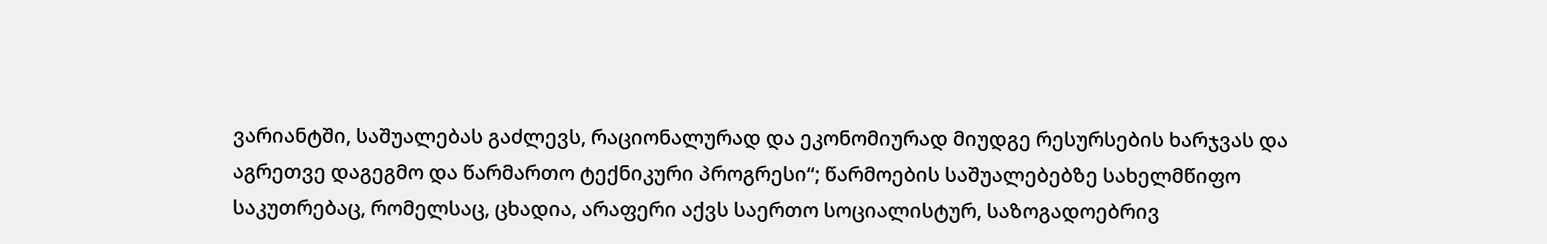ვარიანტში, საშუალებას გაძლევს, რაციონალურად და ეკონომიურად მიუდგე რესურსების ხარჯვას და აგრეთვე დაგეგმო და წარმართო ტექნიკური პროგრესი“; წარმოების საშუალებებზე სახელმწიფო საკუთრებაც, რომელსაც, ცხადია, არაფერი აქვს საერთო სოციალისტურ, საზოგადოებრივ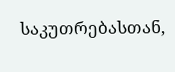საკუთრებასთან,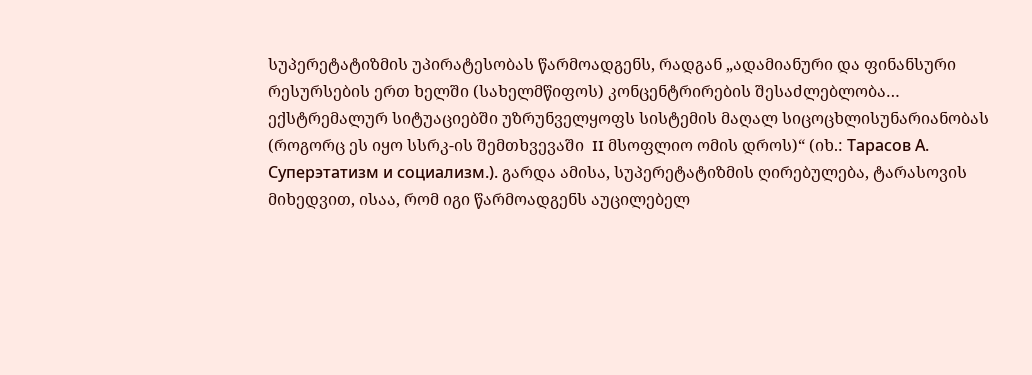სუპერეტატიზმის უპირატესობას წარმოადგენს, რადგან „ადამიანური და ფინანსური რესურსების ერთ ხელში (სახელმწიფოს) კონცენტრირების შესაძლებლობა… ექსტრემალურ სიტუაციებში უზრუნველყოფს სისტემის მაღალ სიცოცხლისუნარიანობას (როგორც ეს იყო სსრკ-ის შემთხვევაში  II მსოფლიო ომის დროს)“ (იხ.: Тарасов А. Суперэтатизм и социализм.). გარდა ამისა, სუპერეტატიზმის ღირებულება, ტარასოვის მიხედვით, ისაა, რომ იგი წარმოადგენს აუცილებელ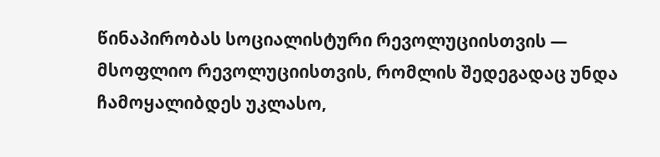წინაპირობას სოციალისტური რევოლუციისთვის — მსოფლიო რევოლუციისთვის, რომლის შედეგადაც უნდა ჩამოყალიბდეს უკლასო,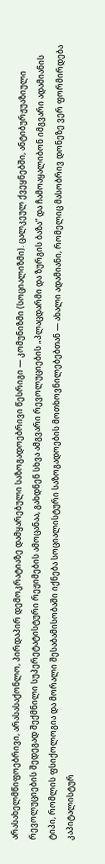არასახელმწიფოებრივი, არასასაქონლო, პირდაპირ დემოკრატიაზე დამყარებული საზოგადოებრივი წესრიგი — კომუნიზმი (სოციალიზმი). ცალკეულ ქვეყნებში, ანტიბურჟუაზიული რევოლუციების შედეგად შექმნილი სუპერეტატისტური რეჟიმების ამოცანაა, გახდნენ სხვა ამგვარი რევოლუციების „პლაცდარმი და ზურგის ბაზა“ და ჩამოაყალიბონ იმგვარი ადამიანის ტიპი, რომლის ფსიქოლოგია და მორალი შესაბამისობაში იქნება სოციალისტური საზოგადოების მოთხოვნილებებთან — ახალი ადამიანი, რომელიც მასობრივ დონეზე ვერ ფორმირდება კაპიტალისტურ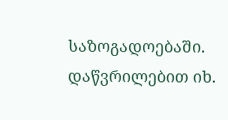საზოგადოებაში. დაწვრილებით იხ.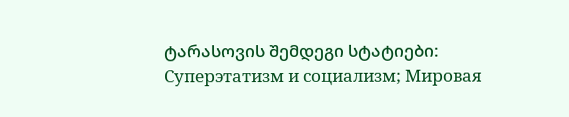ტარასოვის შემდეგი სტატიები: Суперэтатизм и социализм; Мировая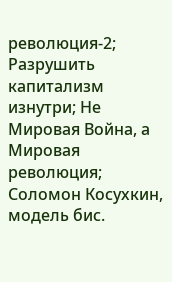революция-2; Разрушить капитализм изнутри; Не Мировая Война, а Мировая революция; Соломон Косухкин, модель бис.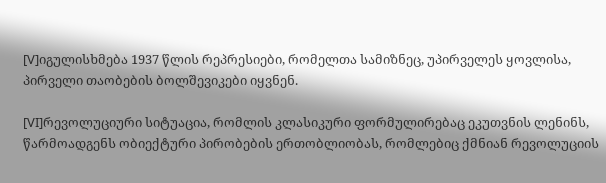[V]იგულისხმება 1937 წლის რეპრესიები, რომელთა სამიზნეც, უპირველეს ყოვლისა, პირველი თაობების ბოლშევიკები იყვნენ.

[VI]რევოლუციური სიტუაცია, რომლის კლასიკური ფორმულირებაც ეკუთვნის ლენინს, წარმოადგენს ობიექტური პირობების ერთობლიობას, რომლებიც ქმნიან რევოლუციის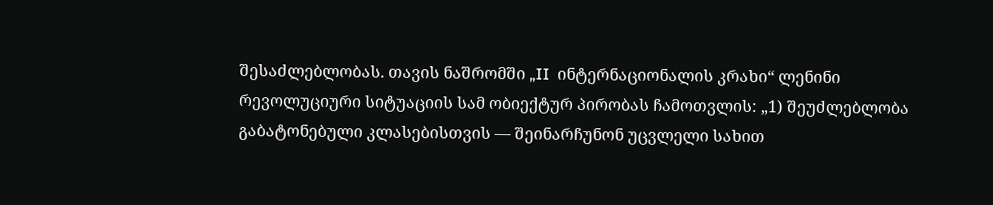შესაძლებლობას. თავის ნაშრომში „II  ინტერნაციონალის კრახი“ ლენინი რევოლუციური სიტუაციის სამ ობიექტურ პირობას ჩამოთვლის: „1) შეუძლებლობა გაბატონებული კლასებისთვის — შეინარჩუნონ უცვლელი სახით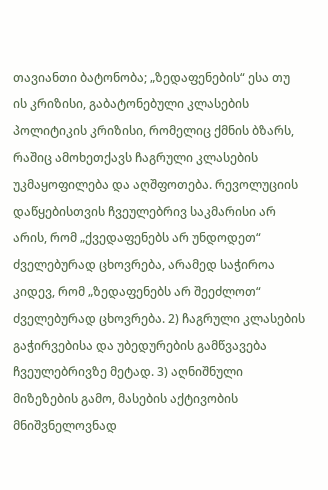თავიანთი ბატონობა; „ზედაფენების“ ესა თუ ის კრიზისი, გაბატონებული კლასების პოლიტიკის კრიზისი, რომელიც ქმნის ბზარს, რაშიც ამოხეთქავს ჩაგრული კლასების უკმაყოფილება და აღშფოთება. რევოლუციის დაწყებისთვის ჩვეულებრივ საკმარისი არ არის, რომ „ქვედაფენებს არ უნდოდეთ“ ძველებურად ცხოვრება, არამედ საჭიროა კიდევ, რომ „ზედაფენებს არ შეეძლოთ“ ძველებურად ცხოვრება. 2) ჩაგრული კლასების გაჭირვებისა და უბედურების გამწვავება ჩვეულებრივზე მეტად. 3) აღნიშნული მიზეზების გამო, მასების აქტივობის მნიშვნელოვნად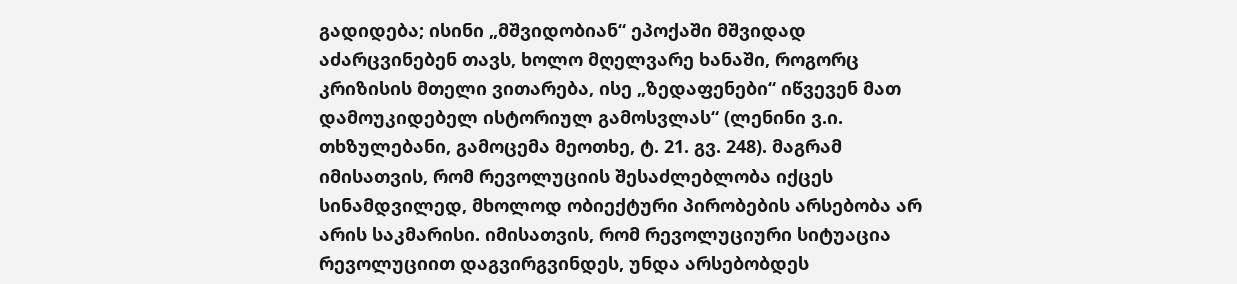გადიდება; ისინი „მშვიდობიან“ ეპოქაში მშვიდად აძარცვინებენ თავს, ხოლო მღელვარე ხანაში, როგორც კრიზისის მთელი ვითარება, ისე „ზედაფენები“ იწვევენ მათ დამოუკიდებელ ისტორიულ გამოსვლას“ (ლენინი ვ.ი. თხზულებანი, გამოცემა მეოთხე, ტ. 21. გვ. 248). მაგრამ იმისათვის, რომ რევოლუციის შესაძლებლობა იქცეს სინამდვილედ, მხოლოდ ობიექტური პირობების არსებობა არ არის საკმარისი. იმისათვის, რომ რევოლუციური სიტუაცია რევოლუციით დაგვირგვინდეს, უნდა არსებობდეს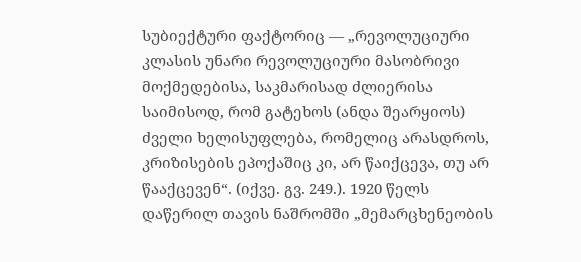სუბიექტური ფაქტორიც — „რევოლუციური კლასის უნარი რევოლუციური მასობრივი მოქმედებისა, საკმარისად ძლიერისა საიმისოდ, რომ გატეხოს (ანდა შეარყიოს) ძველი ხელისუფლება, რომელიც არასდროს, კრიზისების ეპოქაშიც კი, არ წაიქცევა, თუ არ წააქცევენ“. (იქვე. გვ. 249.). 1920 წელს დაწერილ თავის ნაშრომში „მემარცხენეობის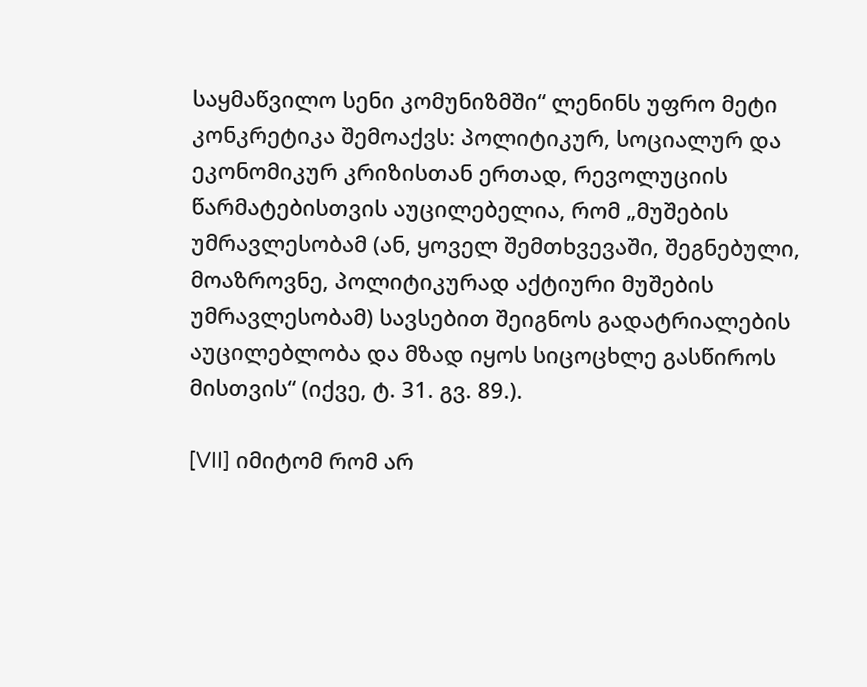საყმაწვილო სენი კომუნიზმში“ ლენინს უფრო მეტი კონკრეტიკა შემოაქვს: პოლიტიკურ, სოციალურ და ეკონომიკურ კრიზისთან ერთად, რევოლუციის წარმატებისთვის აუცილებელია, რომ „მუშების უმრავლესობამ (ან, ყოველ შემთხვევაში, შეგნებული, მოაზროვნე, პოლიტიკურად აქტიური მუშების უმრავლესობამ) სავსებით შეიგნოს გადატრიალების აუცილებლობა და მზად იყოს სიცოცხლე გასწიროს მისთვის“ (იქვე, ტ. 31. გვ. 89.).

[VII] იმიტომ რომ არ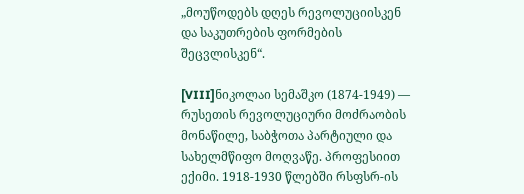„მოუწოდებს დღეს რევოლუციისკენ და საკუთრების ფორმების შეცვლისკენ“.

[VIII]ნიკოლაი სემაშკო (1874-1949) — რუსეთის რევოლუციური მოძრაობის მონაწილე, საბჭოთა პარტიული და სახელმწიფო მოღვაწე. პროფესიით ექიმი. 1918-1930 წლებში რსფსრ-ის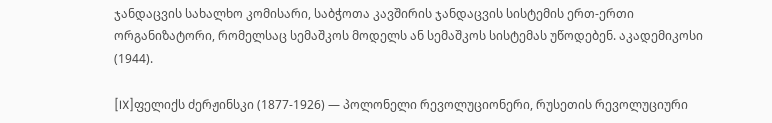ჯანდაცვის სახალხო კომისარი, საბჭოთა კავშირის ჯანდაცვის სისტემის ერთ-ერთი ორგანიზატორი, რომელსაც სემაშკოს მოდელს ან სემაშკოს სისტემას უწოდებენ. აკადემიკოსი (1944).

[IX]ფელიქს ძერჟინსკი (1877-1926) — პოლონელი რევოლუციონერი, რუსეთის რევოლუციური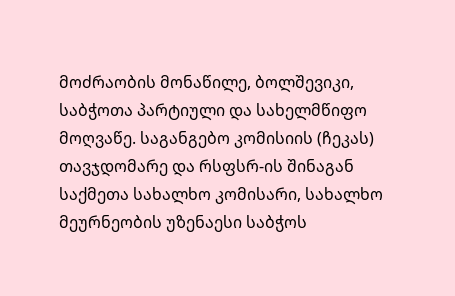მოძრაობის მონაწილე, ბოლშევიკი, საბჭოთა პარტიული და სახელმწიფო მოღვაწე. საგანგებო კომისიის (ჩეკას) თავჯდომარე და რსფსრ-ის შინაგან საქმეთა სახალხო კომისარი, სახალხო მეურნეობის უზენაესი საბჭოს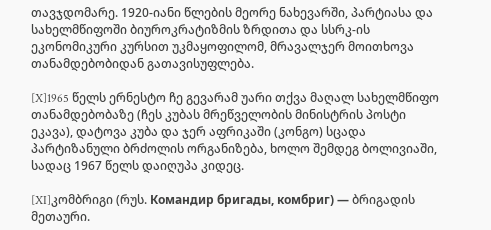თავჯდომარე. 1920-იანი წლების მეორე ნახევარში, პარტიასა და სახელმწიფოში ბიუროკრატიზმის ზრდითა და სსრკ-ის ეკონომიკური კურსით უკმაყოფილომ, მრავალჯერ მოითხოვა თანამდებობიდან გათავისუფლება.

[X]1965 წელს ერნესტო ჩე გევარამ უარი თქვა მაღალ სახელმწიფო თანამდებობაზე (ჩეს კუბას მრეწველობის მინისტრის პოსტი ეკავა), დატოვა კუბა და ჯერ აფრიკაში (კონგო) სცადა პარტიზანული ბრძოლის ორგანიზება, ხოლო შემდეგ ბოლივიაში, სადაც 1967 წელს დაიღუპა კიდეც.

[XI]კომბრიგი (რუს. Командир бригады, комбриг) — ბრიგადის მეთაური.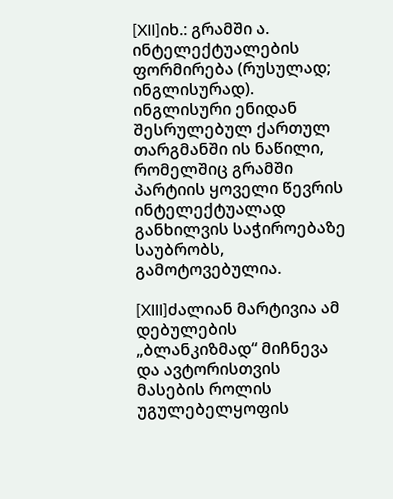[XII]იხ.: გრამში ა. ინტელექტუალების ფორმირება (რუსულად; ინგლისურად). ინგლისური ენიდან შესრულებულ ქართულ თარგმანში ის ნაწილი, რომელშიც გრამში პარტიის ყოველი წევრის ინტელექტუალად განხილვის საჭიროებაზე საუბრობს, გამოტოვებულია.

[XIII]ძალიან მარტივია ამ დებულების „ბლანკიზმად“ მიჩნევა და ავტორისთვის მასების როლის უგულებელყოფის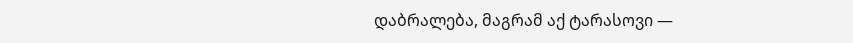დაბრალება, მაგრამ აქ ტარასოვი —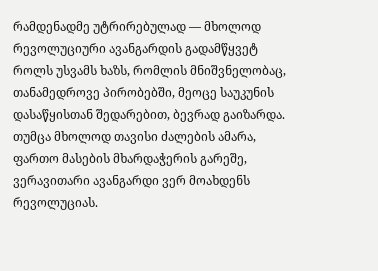რამდენადმე უტრირებულად — მხოლოდ რევოლუციური ავანგარდის გადამწყვეტ როლს უსვამს ხაზს, რომლის მნიშვნელობაც, თანამედროვე პირობებში, მეოცე საუკუნის დასაწყისთან შედარებით, ბევრად გაიზარდა. თუმცა მხოლოდ თავისი ძალების ამარა, ფართო მასების მხარდაჭერის გარეშე, ვერავითარი ავანგარდი ვერ მოახდენს რევოლუციას.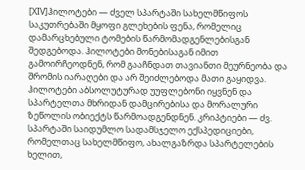[XIV]ჰილოტები — ძველ სპარტაში სახელმწიფოს საკუთრებაში მყოფი გლეხების ფენა, რომელიც დამარცხებული ტომების წარმომადგენლებისგან შედგებოდა. ჰილოტები მონებისაგან იმით გამოირჩეოდნენ, რომ გააჩნდათ თავიანთი მეურნეობა და შრომის იარაღები და არ შეიძლებოდა მათი გაყიდვა. ჰილოტები აბსოლუტურად უუფლებონი იყვნენ და სპარტელთა მხრიდან დამცირებისა და მორალური ზეწოლის ობიექტს წარმოადგენდნენ. კრიპტიები — ძვ. სპარტაში საიდუმლო სადამსჯელო ექსპედიციები, რომელთაც სახელმწიფო, ახალგაზრდა სპარტელების ხელით,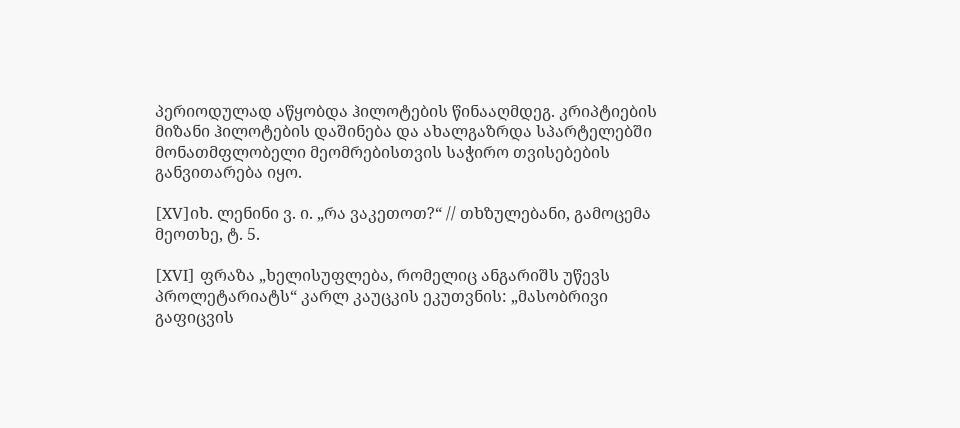პერიოდულად აწყობდა ჰილოტების წინააღმდეგ. კრიპტიების მიზანი ჰილოტების დაშინება და ახალგაზრდა სპარტელებში მონათმფლობელი მეომრებისთვის საჭირო თვისებების განვითარება იყო.

[XV]იხ. ლენინი ვ. ი. „რა ვაკეთოთ?“ // თხზულებანი, გამოცემა მეოთხე, ტ. 5.

[XVI] ფრაზა „ხელისუფლება, რომელიც ანგარიშს უწევს პროლეტარიატს“ კარლ კაუცკის ეკუთვნის: „მასობრივი გაფიცვის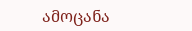ამოცანა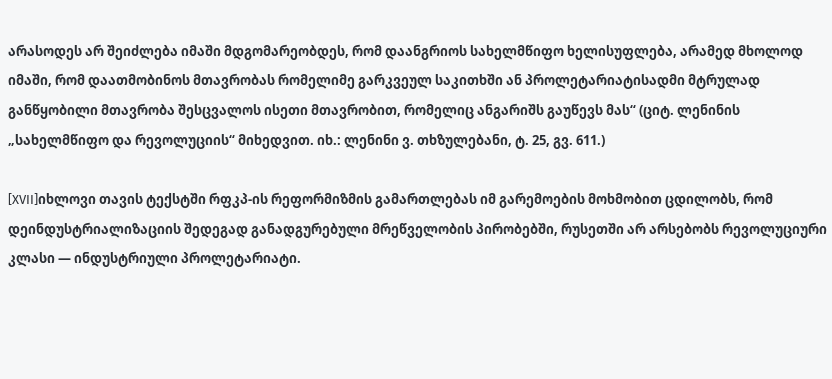არასოდეს არ შეიძლება იმაში მდგომარეობდეს, რომ დაანგრიოს სახელმწიფო ხელისუფლება, არამედ მხოლოდ იმაში, რომ დაათმობინოს მთავრობას რომელიმე გარკვეულ საკითხში ან პროლეტარიატისადმი მტრულად განწყობილი მთავრობა შესცვალოს ისეთი მთავრობით, რომელიც ანგარიშს გაუწევს მას“ (ციტ. ლენინის „სახელმწიფო და რევოლუციის“ მიხედვით. იხ.: ლენინი ვ. თხზულებანი, ტ. 25, გვ. 611.)

[XVII]იხლოვი თავის ტექსტში რფკპ-ის რეფორმიზმის გამართლებას იმ გარემოების მოხმობით ცდილობს, რომ დეინდუსტრიალიზაციის შედეგად განადგურებული მრეწველობის პირობებში, რუსეთში არ არსებობს რევოლუციური კლასი — ინდუსტრიული პროლეტარიატი.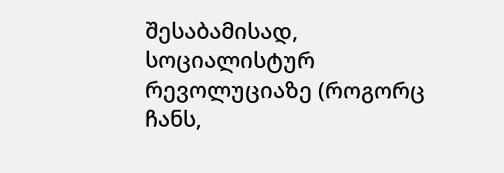შესაბამისად, სოციალისტურ რევოლუციაზე (როგორც ჩანს,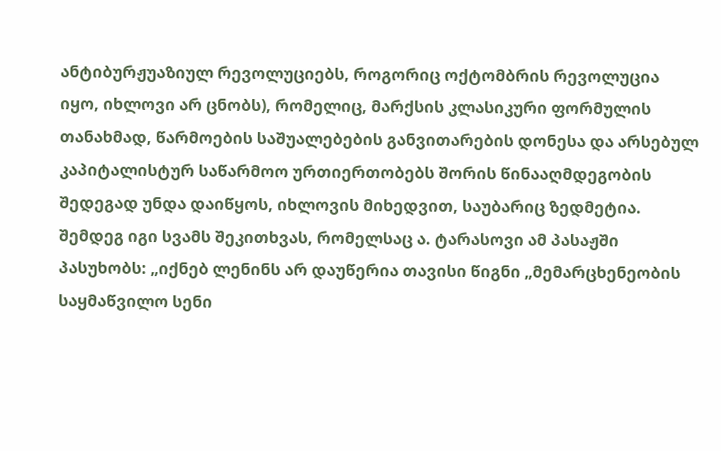ანტიბურჟუაზიულ რევოლუციებს, როგორიც ოქტომბრის რევოლუცია იყო, იხლოვი არ ცნობს), რომელიც, მარქსის კლასიკური ფორმულის თანახმად, წარმოების საშუალებების განვითარების დონესა და არსებულ კაპიტალისტურ საწარმოო ურთიერთობებს შორის წინააღმდეგობის შედეგად უნდა დაიწყოს, იხლოვის მიხედვით, საუბარიც ზედმეტია. შემდეგ იგი სვამს შეკითხვას, რომელსაც ა. ტარასოვი ამ პასაჟში პასუხობს: „იქნებ ლენინს არ დაუწერია თავისი წიგნი „მემარცხენეობის საყმაწვილო სენი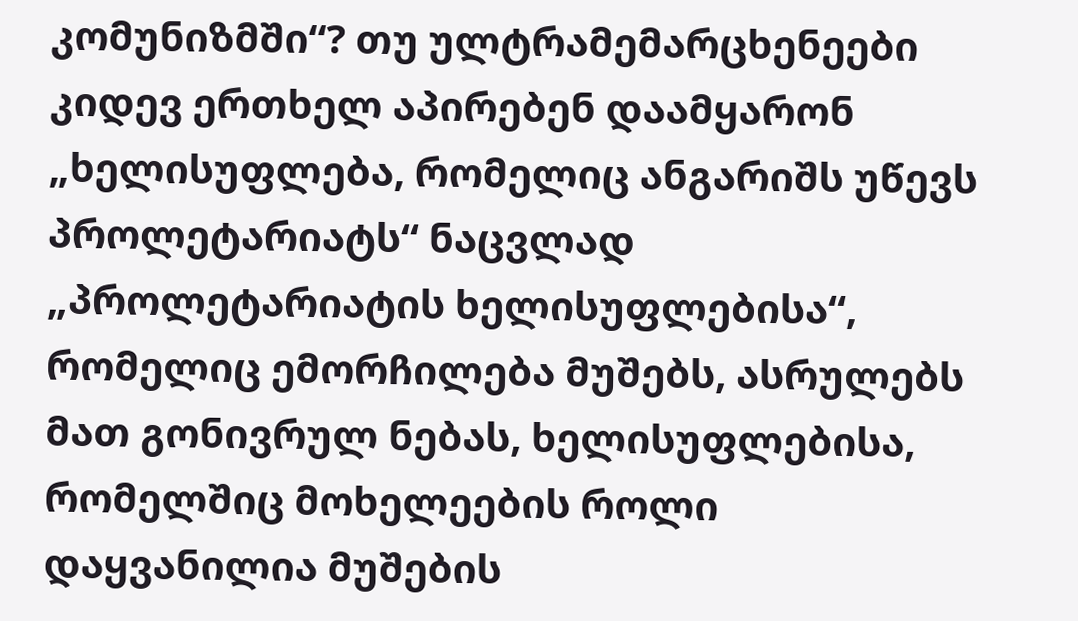კომუნიზმში“? თუ ულტრამემარცხენეები კიდევ ერთხელ აპირებენ დაამყარონ „ხელისუფლება, რომელიც ანგარიშს უწევს პროლეტარიატს“ ნაცვლად „პროლეტარიატის ხელისუფლებისა“, რომელიც ემორჩილება მუშებს, ასრულებს მათ გონივრულ ნებას, ხელისუფლებისა, რომელშიც მოხელეების როლი დაყვანილია მუშების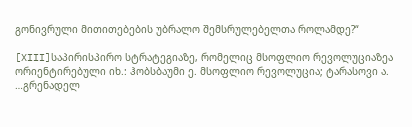გონივრული მითითებების უბრალო შემსრულებელთა როლამდე?“

[XIII]საპირისპირო სტრატეგიაზე, რომელიც მსოფლიო რევოლუციაზეა ორიენტირებული იხ.: ჰობსბაუმი ე. მსოფლიო რევოლუცია; ტარასოვი ა. …გრენადელ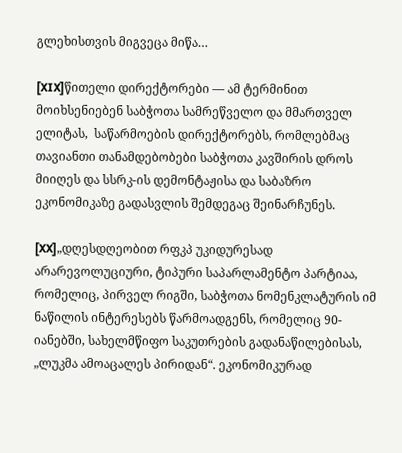გლეხისთვის მიგვეცა მიწა…

[XIX]წითელი დირექტორები — ამ ტერმინით მოიხსენიებენ საბჭოთა სამრეწველო და მმართველ ელიტას,  საწარმოების დირექტორებს, რომლებმაც თავიანთი თანამდებობები საბჭოთა კავშირის დროს მიიღეს და სსრკ-ის დემონტაჟისა და საბაზრო ეკონომიკაზე გადასვლის შემდეგაც შეინარჩუნეს.

[XX]„დღესდღეობით რფკპ უკიდურესად არარევოლუციური, ტიპური საპარლამენტო პარტიაა, რომელიც, პირველ რიგში, საბჭოთა ნომენკლატურის იმ ნაწილის ინტერესებს წარმოადგენს, რომელიც 90-იანებში, სახელმწიფო საკუთრების გადანაწილებისას, „ლუკმა ამოაცალეს პირიდან“. ეკონომიკურად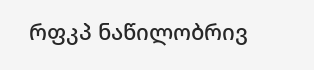რფკპ ნაწილობრივ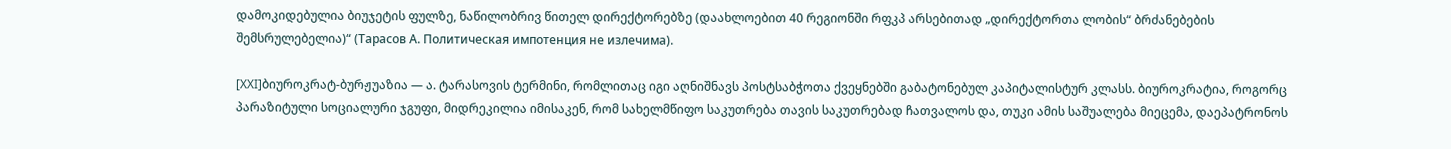დამოკიდებულია ბიუჯეტის ფულზე, ნაწილობრივ წითელ დირექტორებზე (დაახლოებით 40 რეგიონში რფკპ არსებითად „დირექტორთა ლობის“ ბრძანებების შემსრულებელია)“ (Тарасов А. Политическая импотенция не излечима).

[XXI]ბიუროკრატ-ბურჟუაზია — ა. ტარასოვის ტერმინი, რომლითაც იგი აღნიშნავს პოსტსაბჭოთა ქვეყნებში გაბატონებულ კაპიტალისტურ კლასს. ბიუროკრატია, როგორც პარაზიტული სოციალური ჯგუფი, მიდრეკილია იმისაკენ, რომ სახელმწიფო საკუთრება თავის საკუთრებად ჩათვალოს და, თუკი ამის საშუალება მიეცემა, დაეპატრონოს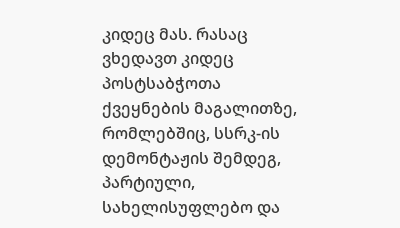კიდეც მას. რასაც ვხედავთ კიდეც პოსტსაბჭოთა ქვეყნების მაგალითზე, რომლებშიც, სსრკ-ის დემონტაჟის შემდეგ, პარტიული, სახელისუფლებო და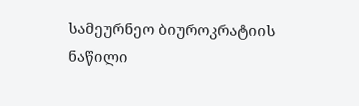სამეურნეო ბიუროკრატიის ნაწილი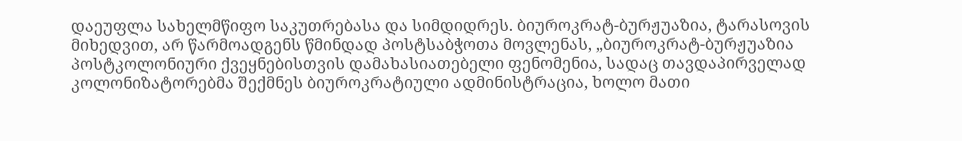დაეუფლა სახელმწიფო საკუთრებასა და სიმდიდრეს. ბიუროკრატ-ბურჟუაზია, ტარასოვის მიხედვით, არ წარმოადგენს წმინდად პოსტსაბჭოთა მოვლენას, „ბიუროკრატ-ბურჟუაზია პოსტკოლონიური ქვეყნებისთვის დამახასიათებელი ფენომენია, სადაც თავდაპირველად კოლონიზატორებმა შექმნეს ბიუროკრატიული ადმინისტრაცია, ხოლო მათი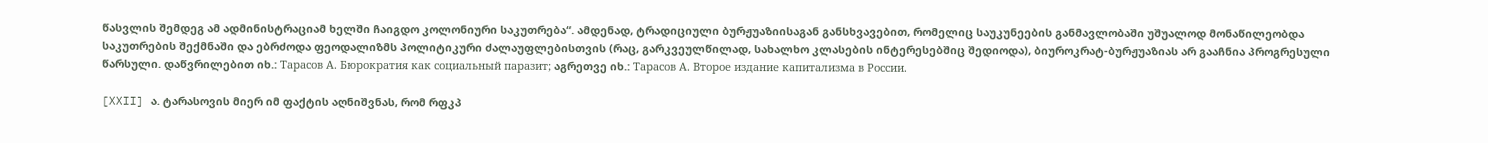წასვლის შემდეგ ამ ადმინისტრაციამ ხელში ჩაიგდო კოლონიური საკუთრება“. ამდენად, ტრადიციული ბურჟუაზიისაგან განსხვავებით, რომელიც საუკუნეების განმავლობაში უშუალოდ მონაწილეობდა საკუთრების შექმნაში და ებრძოდა ფეოდალიზმს პოლიტიკური ძალაუფლებისთვის (რაც, გარკვეულწილად, სახალხო კლასების ინტერესებშიც შედიოდა), ბიუროკრატ-ბურჟუაზიას არ გააჩნია პროგრესული წარსული. დაწვრილებით იხ.: Тарасов А. Бюрократия как социальный паразит; აგრეთვე იხ.: Тарасов А. Второе издание капитализма в России.

[XXII] ა. ტარასოვის მიერ იმ ფაქტის აღნიშვნას, რომ რფკპ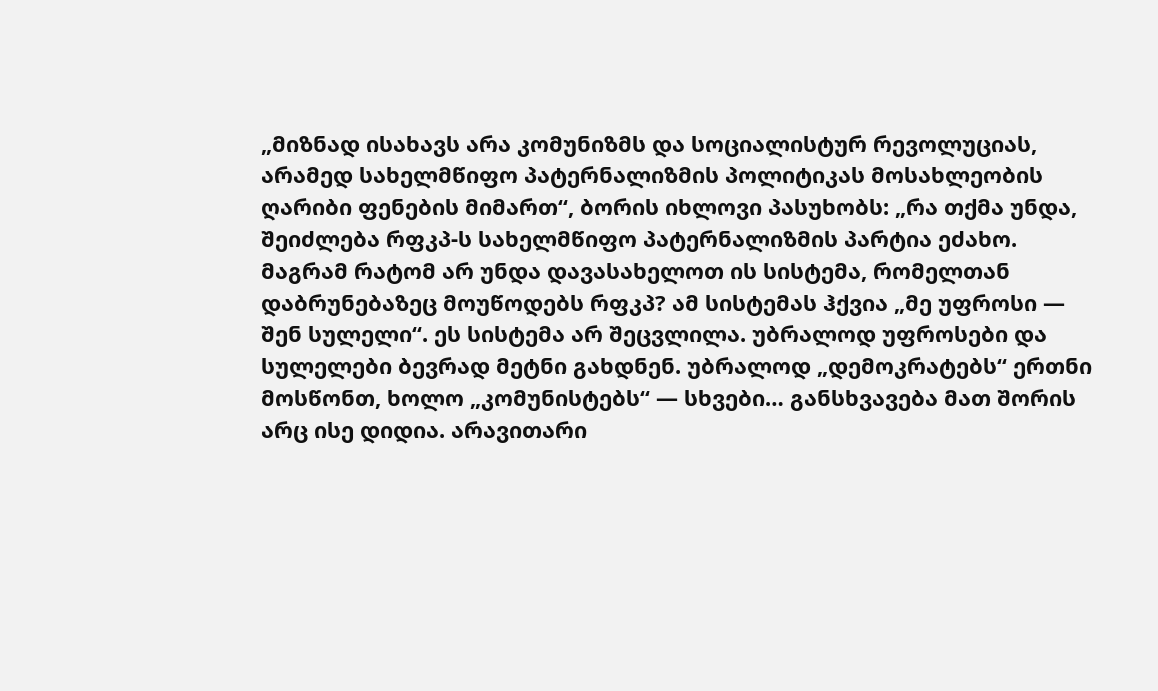„მიზნად ისახავს არა კომუნიზმს და სოციალისტურ რევოლუციას, არამედ სახელმწიფო პატერნალიზმის პოლიტიკას მოსახლეობის ღარიბი ფენების მიმართ“, ბორის იხლოვი პასუხობს: „რა თქმა უნდა, შეიძლება რფკპ-ს სახელმწიფო პატერნალიზმის პარტია ეძახო. მაგრამ რატომ არ უნდა დავასახელოთ ის სისტემა, რომელთან დაბრუნებაზეც მოუწოდებს რფკპ? ამ სისტემას ჰქვია „მე უფროსი — შენ სულელი“. ეს სისტემა არ შეცვლილა. უბრალოდ უფროსები და სულელები ბევრად მეტნი გახდნენ. უბრალოდ „დემოკრატებს“ ერთნი მოსწონთ, ხოლო „კომუნისტებს“ — სხვები… განსხვავება მათ შორის არც ისე დიდია. არავითარი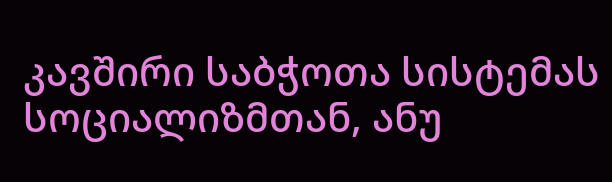კავშირი საბჭოთა სისტემას სოციალიზმთან, ანუ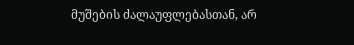მუშების ძალაუფლებასთან, არ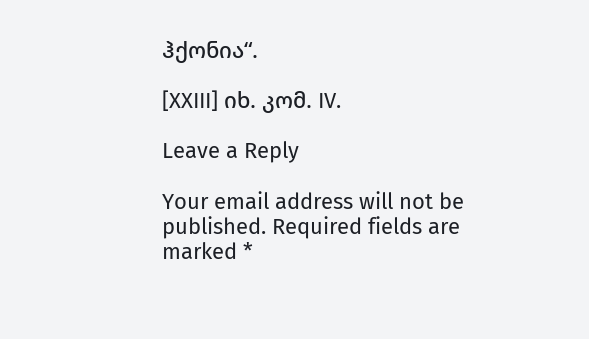ჰქონია“.

[XXIII] იხ. კომ. IV.

Leave a Reply

Your email address will not be published. Required fields are marked *